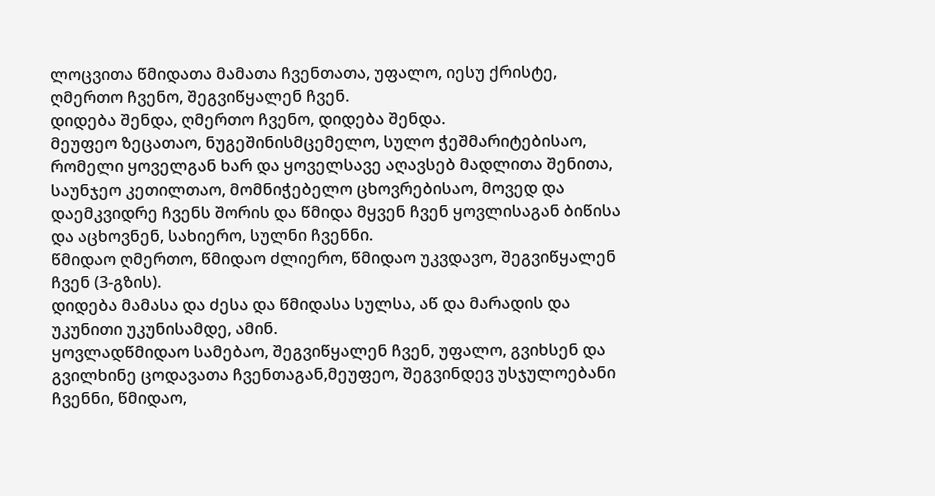ლოცვითა წმიდათა მამათა ჩვენთათა, უფალო, იესუ ქრისტე, ღმერთო ჩვენო, შეგვიწყალენ ჩვენ.
დიდება შენდა, ღმერთო ჩვენო, დიდება შენდა.
მეუფეო ზეცათაო, ნუგეშინისმცემელო, სულო ჭეშმარიტებისაო, რომელი ყოველგან ხარ და ყოველსავე აღავსებ მადლითა შენითა, საუნჯეო კეთილთაო, მომნიჭებელო ცხოვრებისაო, მოვედ და დაემკვიდრე ჩვენს შორის და წმიდა მყვენ ჩვენ ყოვლისაგან ბიწისა და აცხოვნენ, სახიერო, სულნი ჩვენნი.
წმიდაო ღმერთო, წმიდაო ძლიერო, წმიდაო უკვდავო, შეგვიწყალენ ჩვენ (3-გზის).
დიდება მამასა და ძესა და წმიდასა სულსა, აწ და მარადის და უკუნითი უკუნისამდე, ამინ.
ყოვლადწმიდაო სამებაო, შეგვიწყალენ ჩვენ, უფალო, გვიხსენ და გვილხინე ცოდავათა ჩვენთაგან,მეუფეო, შეგვინდევ უსჯულოებანი ჩვენნი, წმიდაო,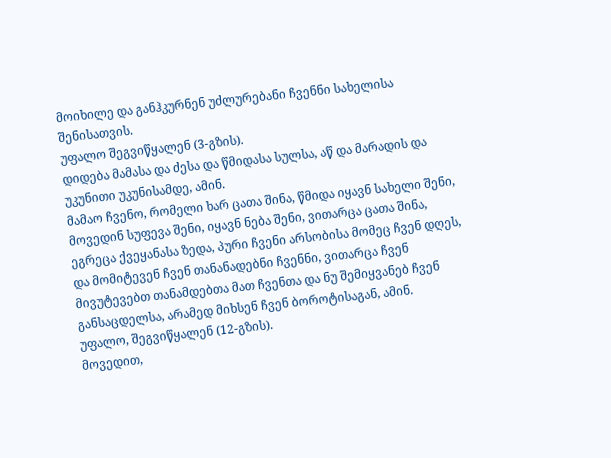მოიხილე და განჰკურნენ უძლურებანი ჩვენნი სახელისა შენისათვის.
უფალო შეგვიწყალენ (3-გზის).
დიდება მამასა და ძესა და წმიდასა სულსა, აწ და მარადის და უკუნითი უკუნისამდე, ამინ.
მამაო ჩვენო, რომელი ხარ ცათა შინა, წმიდა იყავნ სახელი შენი, მოვედინ სუფევა შენი, იყავნ ნება შენი, ვითარცა ცათა შინა, ეგრეცა ქვეყანასა ზედა, პური ჩვენი არსობისა მომეც ჩვენ დღეს, და მომიტევენ ჩვენ თანანადებნი ჩვენნი, ვითარცა ჩვენ მივუტევებთ თანამდებთა მათ ჩვენთა და ნუ შემიყვანებ ჩვენ განსაცდელსა, არამედ მიხსენ ჩვენ ბოროტისაგან, ამინ.
უფალო, შეგვიწყალენ (12-გზის).
მოვედით,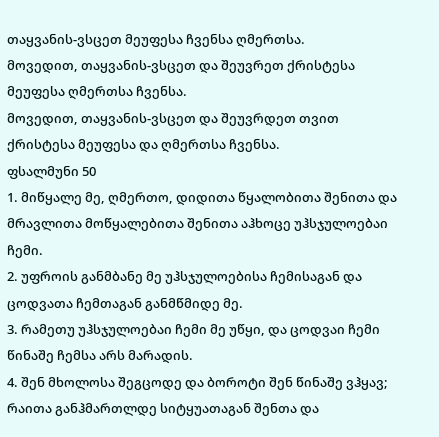თაყვანის-ვსცეთ მეუფესა ჩვენსა ღმერთსა.
მოვედით, თაყვანის-ვსცეთ და შეუვრეთ ქრისტესა მეუფესა ღმერთსა ჩვენსა.
მოვედით, თაყვანის-ვსცეთ და შეუვრდეთ თვით ქრისტესა მეუფესა და ღმერთსა ჩვენსა.
ფსალმუნი 50
1. მიწყალე მე, ღმერთო, დიდითა წყალობითა შენითა და მრავლითა მოწყალებითა შენითა აჰხოცე უჰსჯულოებაი ჩემი.
2. უფროის განმბანე მე უჰსჯულოებისა ჩემისაგან და ცოდვათა ჩემთაგან განმწმიდე მე.
3. რამეთუ უჰსჯულოებაი ჩემი მე უწყი, და ცოდვაი ჩემი წინაშე ჩემსა არს მარადის.
4. შენ მხოლოსა შეგცოდე და ბოროტი შენ წინაშე ვჰყავ; რაითა განჰმართლდე სიტყუათაგან შენთა და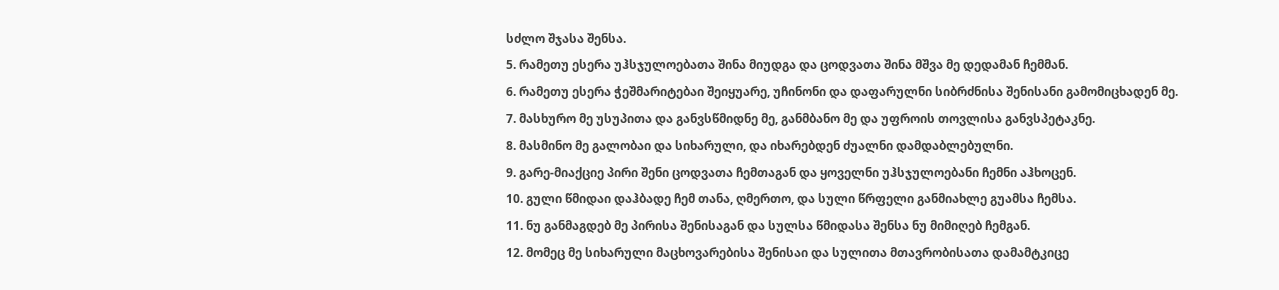სძლო შჯასა შენსა.
5. რამეთუ ესერა უჰსჯულოებათა შინა მიუდგა და ცოდვათა შინა მშვა მე დედამან ჩემმან.
6. რამეთუ ესერა ჭეშმარიტებაი შეიყუარე, უჩინონი და დაფარულნი სიბრძნისა შენისანი გამომიცხადენ მე.
7. მასხურო მე უსუპითა და განვსწმიდნე მე, განმბანო მე და უფროის თოვლისა განვსპეტაკნე.
8. მასმინო მე გალობაი და სიხარული, და იხარებდენ ძუალნი დამდაბლებულნი.
9. გარე-მიაქციე პირი შენი ცოდვათა ჩემთაგან და ყოველნი უჰსჯულოებანი ჩემნი აჰხოცენ.
10. გული წმიდაი დაჰბადე ჩემ თანა, ღმერთო, და სული წრფელი განმიახლე გუამსა ჩემსა.
11. ნუ განმაგდებ მე პირისა შენისაგან და სულსა წმიდასა შენსა ნუ მიმიღებ ჩემგან.
12. მომეც მე სიხარული მაცხოვარებისა შენისაი და სულითა მთავრობისათა დამამტკიცე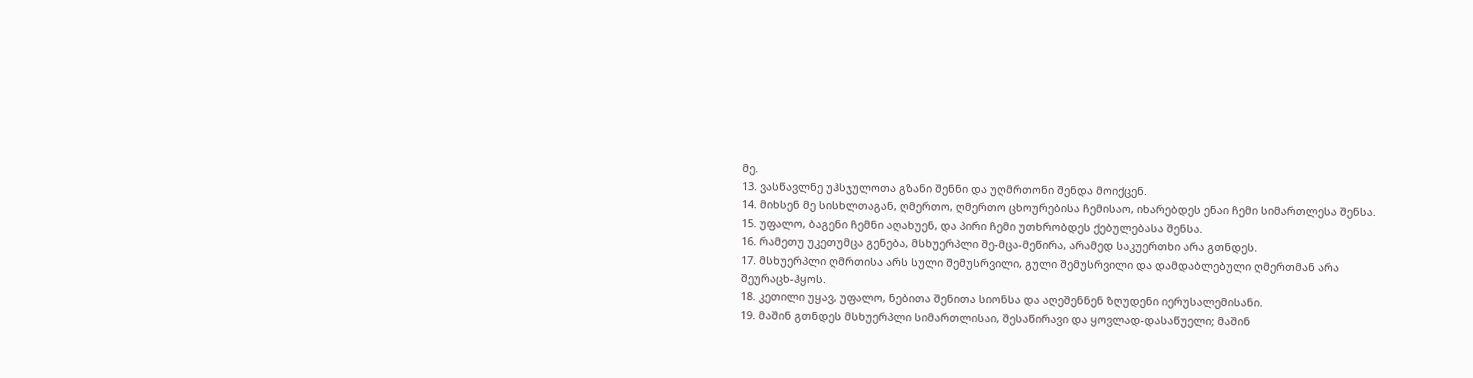მე.
13. ვასწავლნე უჰსჯულოთა გზანი შენნი და უღმრთონი შენდა მოიქცენ.
14. მიხსენ მე სისხლთაგან, ღმერთო, ღმერთო ცხოურებისა ჩემისაო, იხარებდეს ენაი ჩემი სიმართლესა შენსა.
15. უფალო, ბაგენი ჩემნი აღახუენ, და პირი ჩემი უთხრობდეს ქებულებასა შენსა.
16. რამეთუ უკეთუმცა გენება, მსხუერპლი შე-მცა-მეწირა, არამედ საკუერთხი არა გთნდეს.
17. მსხუერპლი ღმრთისა არს სული შემუსრვილი, გული შემუსრვილი და დამდაბლებული ღმერთმან არა შეურაცხ-ჰყოს.
18. კეთილი უყავ, უფალო, ნებითა შენითა სიონსა და აღეშენნენ ზღუდენი იერუსალემისანი.
19. მაშინ გთნდეს მსხუერპლი სიმართლისაი, შესაწირავი და ყოვლად-დასაწუელი; მაშინ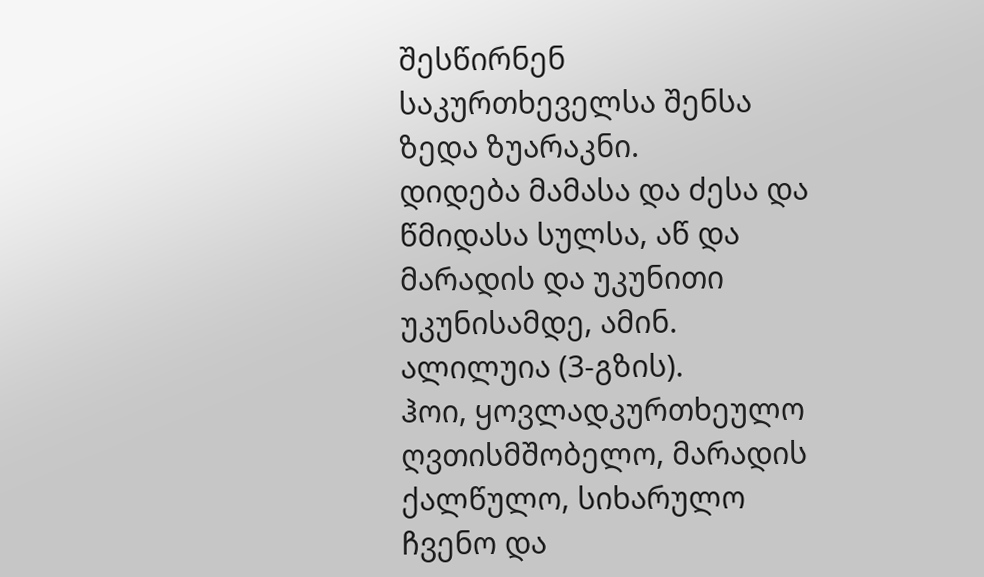შესწირნენ საკურთხეველსა შენსა ზედა ზუარაკნი.
დიდება მამასა და ძესა და წმიდასა სულსა, აწ და მარადის და უკუნითი უკუნისამდე, ამინ.
ალილუია (3-გზის).
ჰოი, ყოვლადკურთხეულო ღვთისმშობელო, მარადის ქალწულო, სიხარულო ჩვენო და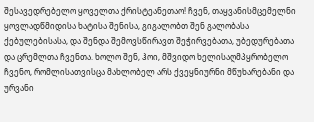შესავედრებელო ყოველთა ქრისტეანეთაო! ჩვენ, თაყვანისმცემელნი ყოვლადწმიდისა ხატისა შენისა, გიგალობთ შენ გალობასა ქებულებისასა, და შენდა შემოვსწირავთ შეჭირვებათა, უბედურებათა და ცრემლთა ჩვენთა. ხოლო შენ, ჰოი, მშვიდო ხელისაღმპყრობელო ჩვენო, რომლისათვისცა მახლობელ არს ქვეყნიურნი მწუხარებანი და ურვანი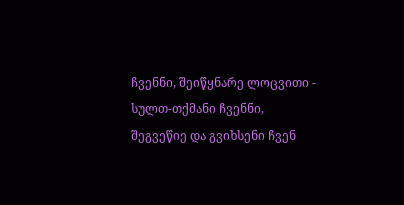ჩვენნი, შეიწყნარე ლოცვითი - სულთ-თქმანი ჩვენნი, შეგვეწიე და გვიხსენი ჩვენ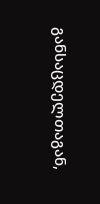განსაცდელთაგან,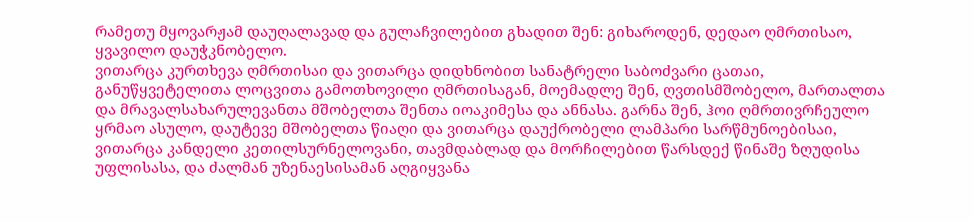რამეთუ მყოვარჟამ დაუღალავად და გულაჩვილებით გხადით შენ: გიხაროდენ, დედაო ღმრთისაო, ყვავილო დაუჭკნობელო.
ვითარცა კურთხევა ღმრთისაი და ვითარცა დიდხნობით სანატრელი საბოძვარი ცათაი, განუწყვეტელითა ლოცვითა გამოთხოვილი ღმრთისაგან, მოემადლე შენ, ღვთისმშობელო, მართალთა და მრავალსახარულევანთა მშობელთა შენთა იოაკიმესა და ანნასა. გარნა შენ, ჰოი ღმრთივრჩეულო ყრმაო ასულო, დაუტევე მშობელთა წიაღი და ვითარცა დაუქრობელი ლამპარი სარწმუნოებისაი, ვითარცა კანდელი კეთილსურნელოვანი, თავმდაბლად და მორჩილებით წარსდექ წინაშე ზღუდისა უფლისასა, და ძალმან უზენაესისამან აღგიყვანა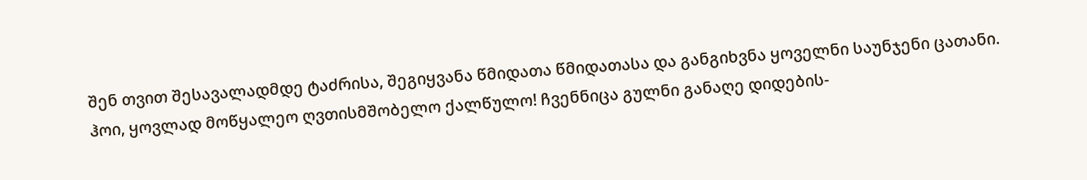შენ თვით შესავალადმდე ტაძრისა, შეგიყვანა წმიდათა წმიდათასა და განგიხვნა ყოველნი საუნჯენი ცათანი. ჰოი, ყოვლად მოწყალეო ღვთისმშობელო ქალწულო! ჩვენნიცა გულნი განაღე დიდების-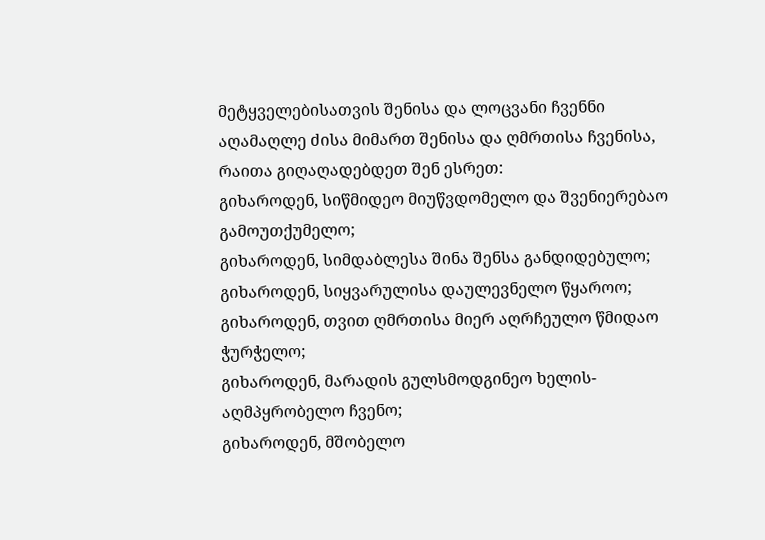მეტყველებისათვის შენისა და ლოცვანი ჩვენნი აღამაღლე ძისა მიმართ შენისა და ღმრთისა ჩვენისა, რაითა გიღაღადებდეთ შენ ესრეთ:
გიხაროდენ, სიწმიდეო მიუწვდომელო და შვენიერებაო გამოუთქუმელო;
გიხაროდენ, სიმდაბლესა შინა შენსა განდიდებულო;
გიხაროდენ, სიყვარულისა დაულევნელო წყაროო;
გიხაროდენ, თვით ღმრთისა მიერ აღრჩეულო წმიდაო ჭურჭელო;
გიხაროდენ, მარადის გულსმოდგინეო ხელის-აღმპყრობელო ჩვენო;
გიხაროდენ, მშობელო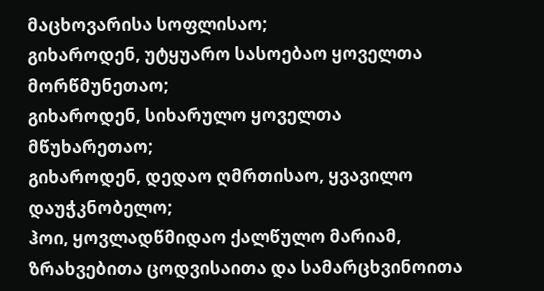მაცხოვარისა სოფლისაო;
გიხაროდენ, უტყუარო სასოებაო ყოველთა მორწმუნეთაო;
გიხაროდენ, სიხარულო ყოველთა მწუხარეთაო;
გიხაროდენ, დედაო ღმრთისაო, ყვავილო დაუჭკნობელო;
ჰოი, ყოვლადწმიდაო ქალწულო მარიამ, ზრახვებითა ცოდვისაითა და სამარცხვინოითა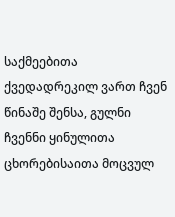საქმეებითა ქვედადრეკილ ვართ ჩვენ წინაშე შენსა, გულნი ჩვენნი ყინულითა ცხორებისაითა მოცვულ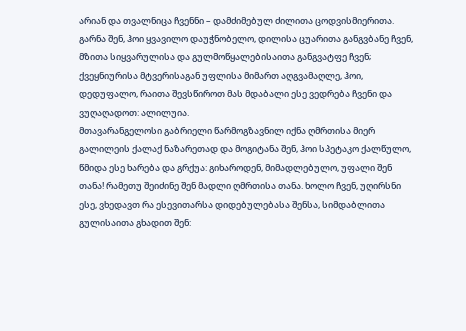არიან და თვალნიცა ჩვენნი – დამძიმებულ ძილითა ცოდვისმიერითა. გარნა შენ, ჰოი ყვავილო დაუჭნობელო, დილისა ცუარითა განგვბანე ჩვენ, მზითა სიყვარულისა და გულმოწყალებისაითა განგვატფე ჩვენ; ქვეყნიურისა მტვერისაგან უფლისა მიმართ აღგვამაღლე, ჰოი, დედუფალო, რაითა შევსწიროთ მას მდაბალი ესე ვედრება ჩვენი და ვუღაღადოთ: ალილუია.
მთავარანგელოსი გაბრიელი წარმოგზავნილ იქნა ღმრთისა მიერ გალილეის ქალაქ ნაზარეთად და მოგიტანა შენ, ჰოი სპეტაკო ქალწულო, წმიდა ესე ხარება და გრქუა: გიხაროდენ, მიმადლებულო, უფალი შენ თანა! რამეთუ შეიძინე შენ მადლი ღმრთისა თანა. ხოლო ჩვენ, უღირსნი ესე, ვხედავთ რა ესევითარსა დიდებულებასა შენსა, სიმდაბლითა გულისაითა გხადით შენ: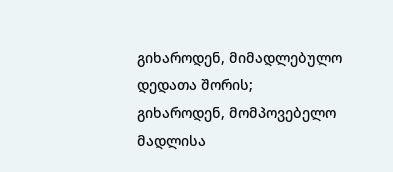გიხაროდენ, მიმადლებულო დედათა შორის;
გიხაროდენ, მომპოვებელო მადლისა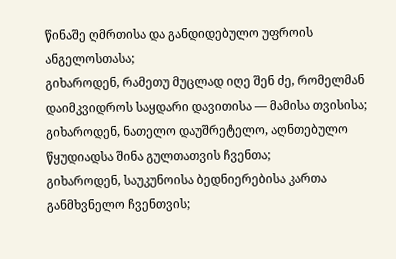წინაშე ღმრთისა და განდიდებულო უფროის ანგელოსთასა;
გიხაროდენ, რამეთუ მუცლად იღე შენ ძე, რომელმან დაიმკვიდროს საყდარი დავითისა — მამისა თვისისა;
გიხაროდენ, ნათელო დაუშრეტელო, აღნთებულო წყუდიადსა შინა გულთათვის ჩვენთა;
გიხაროდენ, საუკუნოისა ბედნიერებისა კართა განმხვნელო ჩვენთვის;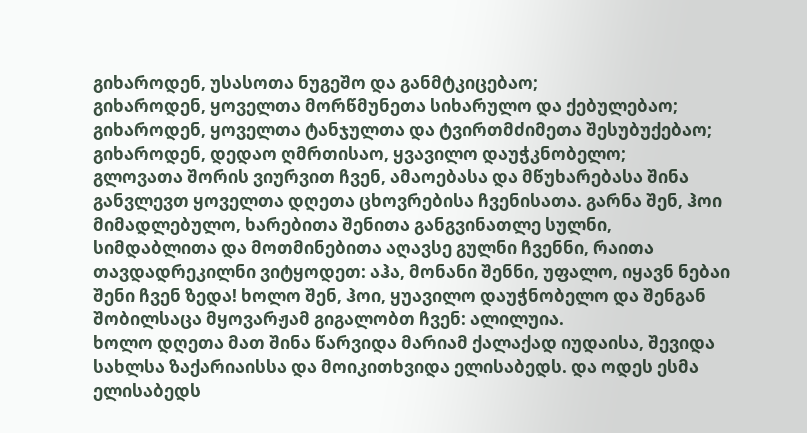გიხაროდენ, უსასოთა ნუგეშო და განმტკიცებაო;
გიხაროდენ, ყოველთა მორწმუნეთა სიხარულო და ქებულებაო;
გიხაროდენ, ყოველთა ტანჯულთა და ტვირთმძიმეთა შესუბუქებაო;
გიხაროდენ, დედაო ღმრთისაო, ყვავილო დაუჭკნობელო;
გლოვათა შორის ვიურვით ჩვენ, ამაოებასა და მწუხარებასა შინა განვლევთ ყოველთა დღეთა ცხოვრებისა ჩვენისათა. გარნა შენ, ჰოი მიმადლებულო, ხარებითა შენითა განგვინათლე სულნი, სიმდაბლითა და მოთმინებითა აღავსე გულნი ჩვენნი, რაითა თავდადრეკილნი ვიტყოდეთ: აჰა, მონანი შენნი, უფალო, იყავნ ნებაი შენი ჩვენ ზედა! ხოლო შენ, ჰოი, ყუავილო დაუჭნობელო და შენგან შობილსაცა მყოვარჟამ გიგალობთ ჩვენ: ალილუია.
ხოლო დღეთა მათ შინა წარვიდა მარიამ ქალაქად იუდაისა, შევიდა სახლსა ზაქარიაისსა და მოიკითხვიდა ელისაბედს. და ოდეს ესმა ელისაბედს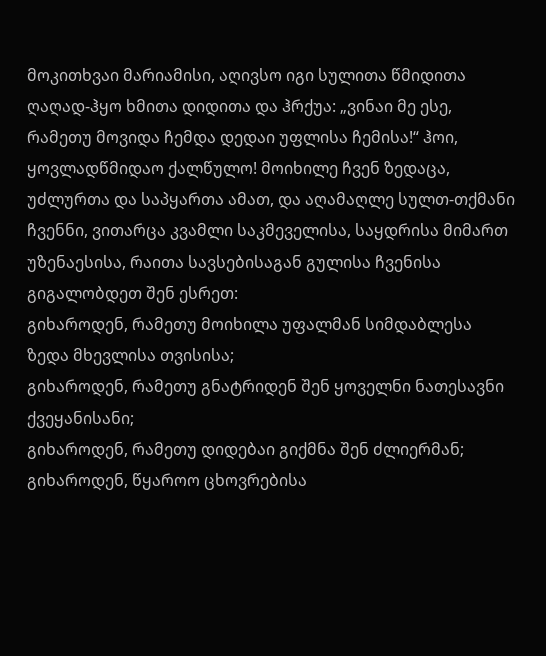მოკითხვაი მარიამისი, აღივსო იგი სულითა წმიდითა ღაღად-ჰყო ხმითა დიდითა და ჰრქუა: „ვინაი მე ესე, რამეთუ მოვიდა ჩემდა დედაი უფლისა ჩემისა!“ ჰოი, ყოვლადწმიდაო ქალწულო! მოიხილე ჩვენ ზედაცა, უძლურთა და საპყართა ამათ, და აღამაღლე სულთ-თქმანი ჩვენნი, ვითარცა კვამლი საკმეველისა, საყდრისა მიმართ უზენაესისა, რაითა სავსებისაგან გულისა ჩვენისა გიგალობდეთ შენ ესრეთ:
გიხაროდენ, რამეთუ მოიხილა უფალმან სიმდაბლესა ზედა მხევლისა თვისისა;
გიხაროდენ, რამეთუ გნატრიდენ შენ ყოველნი ნათესავნი ქვეყანისანი;
გიხაროდენ, რამეთუ დიდებაი გიქმნა შენ ძლიერმან;
გიხაროდენ, წყაროო ცხოვრებისა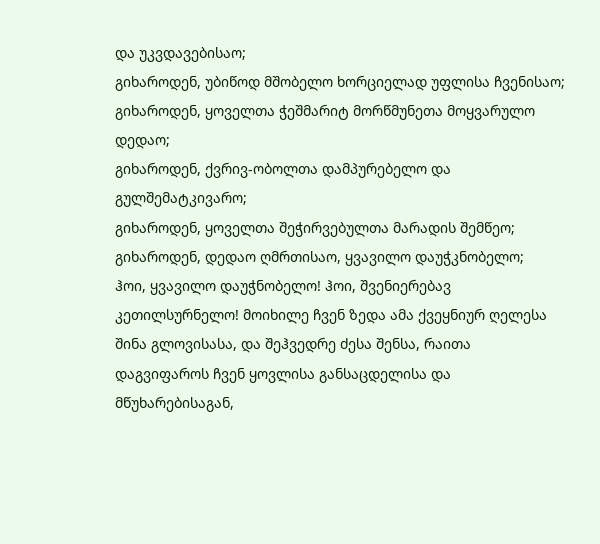და უკვდავებისაო;
გიხაროდენ, უბიწოდ მშობელო ხორციელად უფლისა ჩვენისაო;
გიხაროდენ, ყოველთა ჭეშმარიტ მორწმუნეთა მოყვარულო დედაო;
გიხაროდენ, ქვრივ-ობოლთა დამპურებელო და გულშემატკივარო;
გიხაროდენ, ყოველთა შეჭირვებულთა მარადის შემწეო;
გიხაროდენ, დედაო ღმრთისაო, ყვავილო დაუჭკნობელო;
ჰოი, ყვავილო დაუჭნობელო! ჰოი, შვენიერებავ კეთილსურნელო! მოიხილე ჩვენ ზედა ამა ქვეყნიურ ღელესა შინა გლოვისასა, და შეჰვედრე ძესა შენსა, რაითა დაგვიფაროს ჩვენ ყოვლისა განსაცდელისა და მწუხარებისაგან,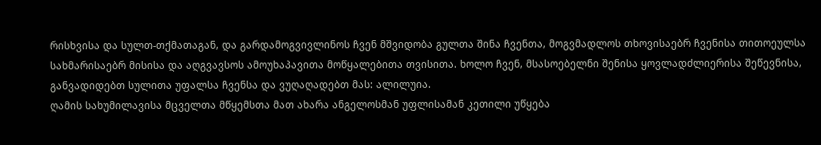რისხვისა და სულთ-თქმათაგან, და გარდამოგვივლინოს ჩვენ მშვიდობა გულთა შინა ჩვენთა, მოგვმადლოს თხოვისაებრ ჩვენისა თითოეულსა სახმარისაებრ მისისა და აღგვავსოს ამოუხაპავითა მოწყალებითა თვისითა. ხოლო ჩვენ, მსასოებელნი შენისა ყოვლადძლიერისა შეწევნისა, განვადიდებთ სულითა უფალსა ჩვენსა და ვუღაღადებთ მას: ალილუია.
ღამის სახუმილავისა მცველთა მწყემსთა მათ ახარა ანგელოსმან უფლისამან კეთილი უწყება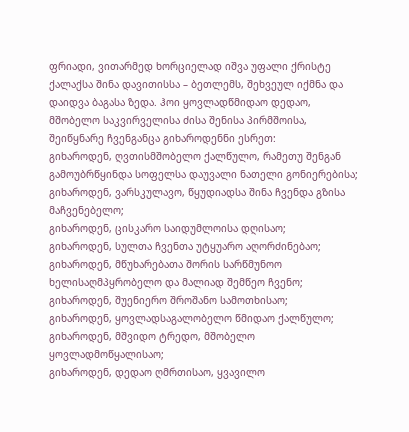ფრიადი, ვითარმედ ხორციელად იშვა უფალი ქრისტე ქალაქსა შინა დავითისსა – ბეთლემს, შეხვეულ იქმნა და დაიდვა ბაგასა ზედა. ჰოი ყოვლადწმიდაო დედაო, მშობელო საკვირველისა ძისა შენისა პირმშოისა, შეიწყნარე ჩვენგანცა გიხაროდენნი ესრეთ:
გიხაროდენ, ღვთისმშობელო ქალწულო, რამეთუ შენგან გამოუბრწყინდა სოფელსა დაუვალი ნათელი გონიერებისა;
გიხაროდენ, ვარსკულავო, წყუდიადსა შინა ჩვენდა გზისა მაჩვენებელო;
გიხაროდენ, ცისკარო საიდუმლოისა დღისაო;
გიხაროდენ, სულთა ჩვენთა უტყუარო აღორძინებაო;
გიხაროდენ, მწუხარებათა შორის სარწმუნოო ხელისაღმპყრობელო და მალიად შემწეო ჩვენო;
გიხაროდენ, შუენიერო შროშანო სამოთხისაო;
გიხაროდენ, ყოვლადსაგალობელო წმიდაო ქალწულო;
გიხაროდენ, მშვიდო ტრედო, მშობელო ყოვლადმოწყალისაო;
გიხაროდენ, დედაო ღმრთისაო, ყვავილო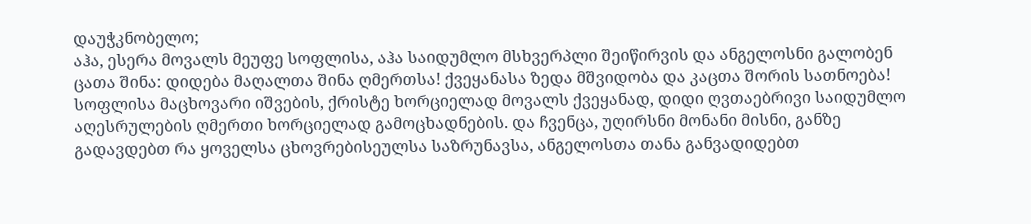დაუჭკნობელო;
აჰა, ესერა მოვალს მეუფე სოფლისა, აჰა საიდუმლო მსხვერპლი შეიწირვის და ანგელოსნი გალობენ ცათა შინა: დიდება მაღალთა შინა ღმერთსა! ქვეყანასა ზედა მშვიდობა და კაცთა შორის სათნოება! სოფლისა მაცხოვარი იშვების, ქრისტე ხორციელად მოვალს ქვეყანად, დიდი ღვთაებრივი საიდუმლო აღესრულების ღმერთი ხორციელად გამოცხადნების. და ჩვენცა, უღირსნი მონანი მისნი, განზე გადავდებთ რა ყოველსა ცხოვრებისეულსა საზრუნავსა, ანგელოსთა თანა განვადიდებთ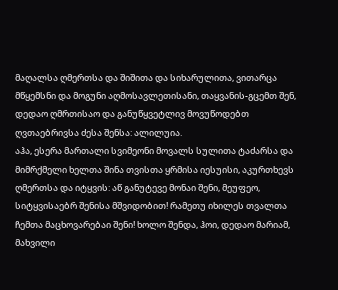მაღალსა ღმერთსა და შიშითა და სიხარულითა, ვითარცა მწყემსნი და მოგუნი აღმოსავლეთისანი, თაყვანის-გცემთ შენ, დედაო ღმრთისაო და განუწყვეტლივ მოვუწოდებთ ღვთაებრივსა ძესა შენსა: ალილუია.
აჰა, ესერა მართალი სვიმეონი მოვალს სულითა ტაძარსა და მიმრქმელი ხელთა შინა თვისთა ყრმისა იესუისი, აკურთხევს ღმერთსა და იტყვის: აწ განუტევე მონაი შენი, მეუფეო, სიტყვისაებრ შენისა მშვიდობით! რამეთუ იხილეს თვალთა ჩემთა მაცხოვარებაი შენი! ხოლო შენდა, ჰოი, დედაო მარიამ, მახვილი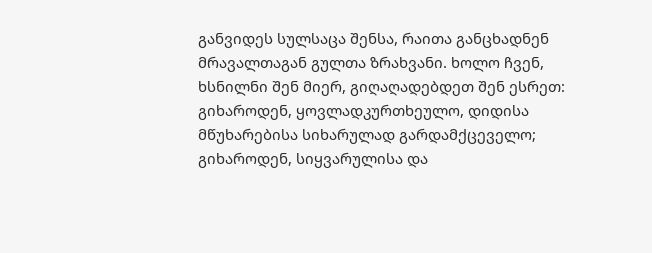განვიდეს სულსაცა შენსა, რაითა განცხადნენ მრავალთაგან გულთა ზრახვანი. ხოლო ჩვენ, ხსნილნი შენ მიერ, გიღაღადებდეთ შენ ესრეთ:
გიხაროდენ, ყოვლადკურთხეულო, დიდისა მწუხარებისა სიხარულად გარდამქცეველო;
გიხაროდენ, სიყვარულისა და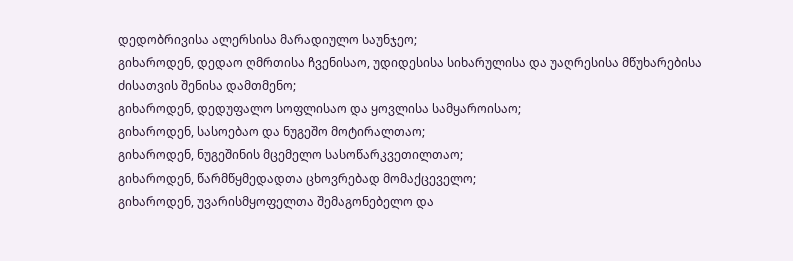დედობრივისა ალერსისა მარადიულო საუნჯეო;
გიხაროდენ, დედაო ღმრთისა ჩვენისაო, უდიდესისა სიხარულისა და უაღრესისა მწუხარებისა ძისათვის შენისა დამთმენო;
გიხაროდენ, დედუფალო სოფლისაო და ყოვლისა სამყაროისაო;
გიხაროდენ, სასოებაო და ნუგეშო მოტირალთაო;
გიხაროდენ, ნუგეშინის მცემელო სასოწარკვეთილთაო;
გიხაროდენ, წარმწყმედადთა ცხოვრებად მომაქცეველო;
გიხაროდენ, უვარისმყოფელთა შემაგონებელო და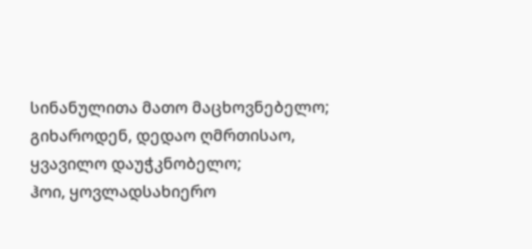სინანულითა მათო მაცხოვნებელო;
გიხაროდენ, დედაო ღმრთისაო, ყვავილო დაუჭკნობელო;
ჰოი, ყოვლადსახიერო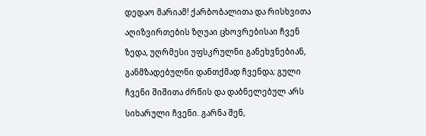დედაო მარიამ! ქარბობალითა და რისხვითა აღიზვირთების ზღუაი ცხოვრებისაი ჩვენ ზედა, უღრმესი უფსკრულნი განეხვნებიან, განმზადებულნი დანთქმად ჩვენდა; გული ჩვენი შიშითა ძრწის და დაბნელებულ არს სიხარული ჩვენი. გარნა შენ,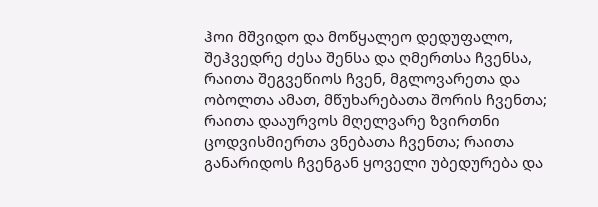ჰოი მშვიდო და მოწყალეო დედუფალო, შეჰვედრე ძესა შენსა და ღმერთსა ჩვენსა, რაითა შეგვეწიოს ჩვენ, მგლოვარეთა და ობოლთა ამათ, მწუხარებათა შორის ჩვენთა; რაითა დააურვოს მღელვარე ზვირთნი ცოდვისმიერთა ვნებათა ჩვენთა; რაითა განარიდოს ჩვენგან ყოველი უბედურება და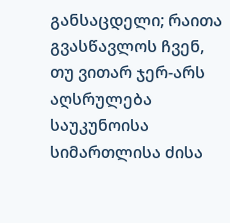განსაცდელი; რაითა გვასწავლოს ჩვენ, თუ ვითარ ჯერ-არს აღსრულება საუკუნოისა სიმართლისა ძისა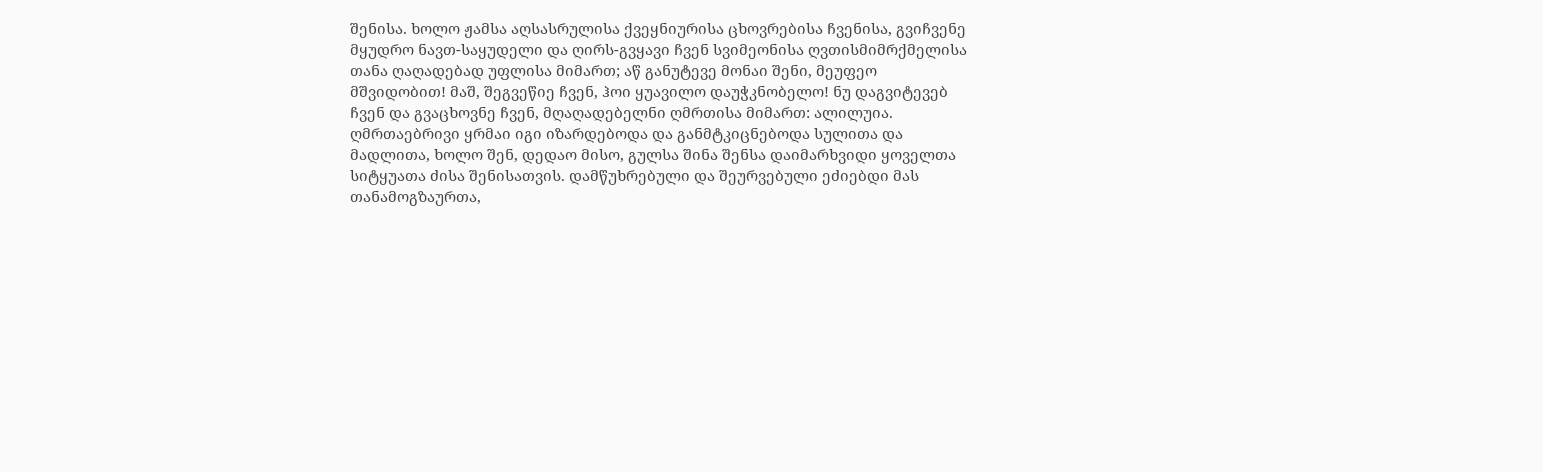შენისა. ხოლო ჟამსა აღსასრულისა ქვეყნიურისა ცხოვრებისა ჩვენისა, გვიჩვენე მყუდრო ნავთ-საყუდელი და ღირს-გვყავი ჩვენ სვიმეონისა ღვთისმიმრქმელისა თანა ღაღადებად უფლისა მიმართ; აწ განუტევე მონაი შენი, მეუფეო მშვიდობით! მაშ, შეგვეწიე ჩვენ, ჰოი ყუავილო დაუჭკნობელო! ნუ დაგვიტევებ ჩვენ და გვაცხოვნე ჩვენ, მღაღადებელნი ღმრთისა მიმართ: ალილუია.
ღმრთაებრივი ყრმაი იგი იზარდებოდა და განმტკიცნებოდა სულითა და მადლითა, ხოლო შენ, დედაო მისო, გულსა შინა შენსა დაიმარხვიდი ყოველთა სიტყუათა ძისა შენისათვის. დამწუხრებული და შეურვებული ეძიებდი მას თანამოგზაურთა,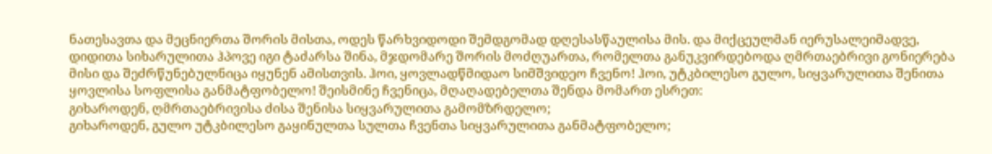ნათესავთა და მეცნიერთა შორის მისთა, ოდეს წარხვიდოდი შემდგომად დღესასწაულისა მის. და მიქცეულმან იერუსალეიმადვე, დიდითა სიხარულითა ჰპოვე იგი ტაძარსა შინა, მჯდომარე შორის მოძღუართა, რომელთა განუკვირდებოდა ღმრთაებრივი გონიერება მისი და შეძრწუნებულნიცა იყუნენ ამისთვის. ჰოი, ყოვლადწმიდაო სიმშვიდეო ჩვენო! ჰოი, უტკბილესო გულო, სიყვარულითა შენითა ყოვლისა სოფლისა განმატფობელო! შეისმინე ჩვენიცა, მღაღადებელთა შენდა მომართ ესრეთ:
გიხაროდენ, ღმრთაებრივისა ძისა შენისა სიყვარულითა გამომზრდელო;
გიხაროდენ, გულო უტკბილესო გაყინულთა სულთა ჩვენთა სიყვარულითა განმატფობელო;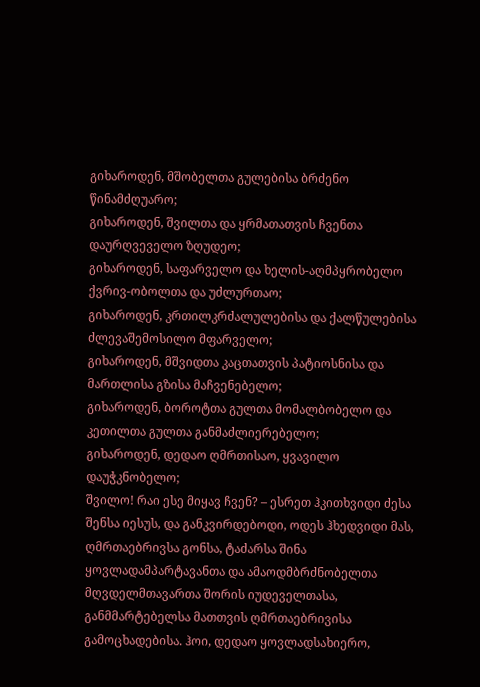გიხაროდენ, მშობელთა გულებისა ბრძენო წინამძღუარო;
გიხაროდენ, შვილთა და ყრმათათვის ჩვენთა დაურღვეველო ზღუდეო;
გიხაროდენ, საფარველო და ხელის-აღმპყრობელო ქვრივ-ობოლთა და უძლურთაო;
გიხაროდენ, კრთილკრძალულებისა და ქალწულებისა ძლევაშემოსილო მფარველო;
გიხაროდენ, მშვიდთა კაცთათვის პატიოსნისა და მართლისა გზისა მაჩვენებელო;
გიხაროდენ, ბოროტთა გულთა მომალბობელო და კეთილთა გულთა განმაძლიერებელო;
გიხაროდენ, დედაო ღმრთისაო, ყვავილო დაუჭკნობელო;
შვილო! რაი ესე მიყავ ჩვენ? – ესრეთ ჰკითხვიდი ძესა შენსა იესუს, და განკვირდებოდი, ოდეს ჰხედვიდი მას, ღმრთაებრივსა გონსა, ტაძარსა შინა ყოვლადამპარტავანთა და ამაოდმბრძნობელთა მღვდელმთავართა შორის იუდეველთასა, განმმარტებელსა მათთვის ღმრთაებრივისა გამოცხადებისა. ჰოი, დედაო ყოვლადსახიერო,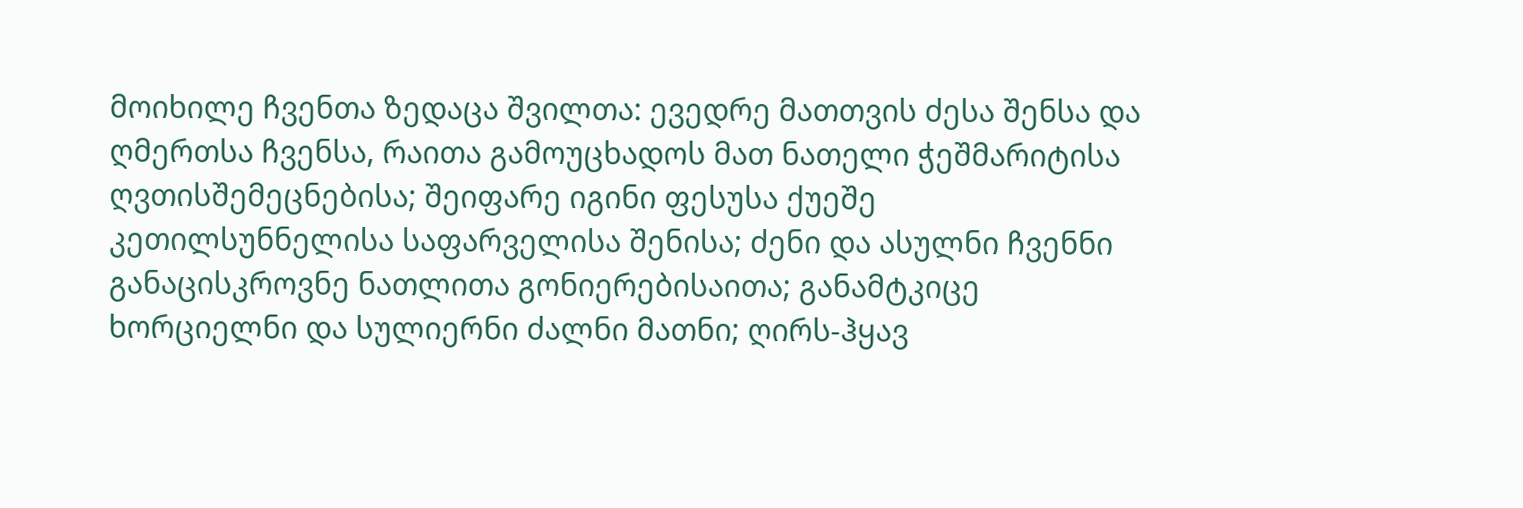მოიხილე ჩვენთა ზედაცა შვილთა: ევედრე მათთვის ძესა შენსა და ღმერთსა ჩვენსა, რაითა გამოუცხადოს მათ ნათელი ჭეშმარიტისა ღვთისშემეცნებისა; შეიფარე იგინი ფესუსა ქუეშე კეთილსუნნელისა საფარველისა შენისა; ძენი და ასულნი ჩვენნი განაცისკროვნე ნათლითა გონიერებისაითა; განამტკიცე ხორციელნი და სულიერნი ძალნი მათნი; ღირს-ჰყავ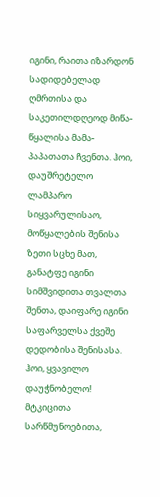იგინი, რაითა იზარდონ სადიდებელად ღმრთისა და საკეთილდღეოდ მიწა-წყალისა მამა-პაპათათა ჩვენთა. ჰოი, დაუშრეტელო ლამპარო სიყვარულისაო, მოწყალების შენისა ზეთი სცხე მათ, განატფე იგინი სიმშვიდითა თვალთა შენთა, დაიფარე იგინი საფარველსა ქვეშე დედობისა შენისასა. ჰოი, ყვავილო დაუჭნობელო! მტკიცითა სარწმუნოებითა,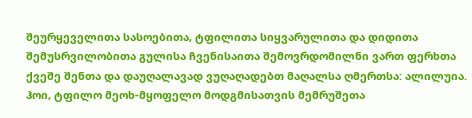შეურყეველითა სასოებითა, ტფილითა სიყვარულითა და დიდითა შემუსრვილობითა გულისა ჩვენისაითა შემოვრდომილნი ვართ ფერხთა ქვეშე შენთა და დაუღალავად ვუღაღადებთ მაღალსა ღმერთსა: ალილუია.
ჰოი, ტფილო მეოხ-მყოფელო მოდგმისათვის მემრუშეთა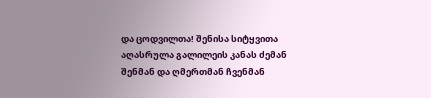და ცოდვილთა! შენისა სიტყვითა აღასრულა გალილეის კანას ძემან შენმან და ღმერთმან ჩვენმან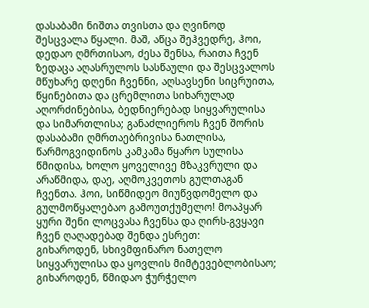დასაბამი ნიშთა თვისთა და ღვინოდ შესცვალა წყალი. მაშ, აწცა შეჰვედრე, ჰოი, დედაო ღმრთისაო, ძესა შენსა, რაითა ჩვენ ზედაცა აღასრულოს სასწაული და შესცვალოს მწუხარე დღენი ჩვენნი, აღსავსენი სიცრუითა, წყინებითა და ცრემლითა სიხარულად აღორძინებისა, ბედნიერებად სიყვარულისა და სიმართლისა; განაძლიეროს ჩვენ შორის დასაბამი ღმრთაებრივისა ნათლისა, წარმოგვიდინოს კამკამა წყარო სულისა წმიდისა, ხოლო ყოველივე მზაკვრული და არაწმიდა, დაე, აღმოკვეთოს გულთაგან ჩვენთა. ჰოი, სიწმიდეო მიუწვდომელო და გულმოწყალებაო გამოუთქუმელო! მოაპყარ ყური შენი ლოცვასა ჩვენსა და ღირს-გვყავი ჩვენ ღაღადებად შენდა ესრეთ:
გიხაროდენ, სხივმფინარო ნათელო სიყვარულისა და ყოვლის მიმტევებლობისაო;
გიხაროდენ, წმიდაო ჭურჭელო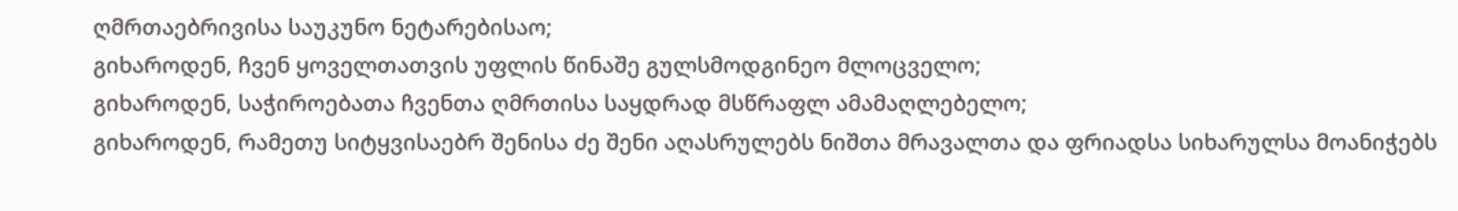ღმრთაებრივისა საუკუნო ნეტარებისაო;
გიხაროდენ, ჩვენ ყოველთათვის უფლის წინაშე გულსმოდგინეო მლოცველო;
გიხაროდენ, საჭიროებათა ჩვენთა ღმრთისა საყდრად მსწრაფლ ამამაღლებელო;
გიხაროდენ, რამეთუ სიტყვისაებრ შენისა ძე შენი აღასრულებს ნიშთა მრავალთა და ფრიადსა სიხარულსა მოანიჭებს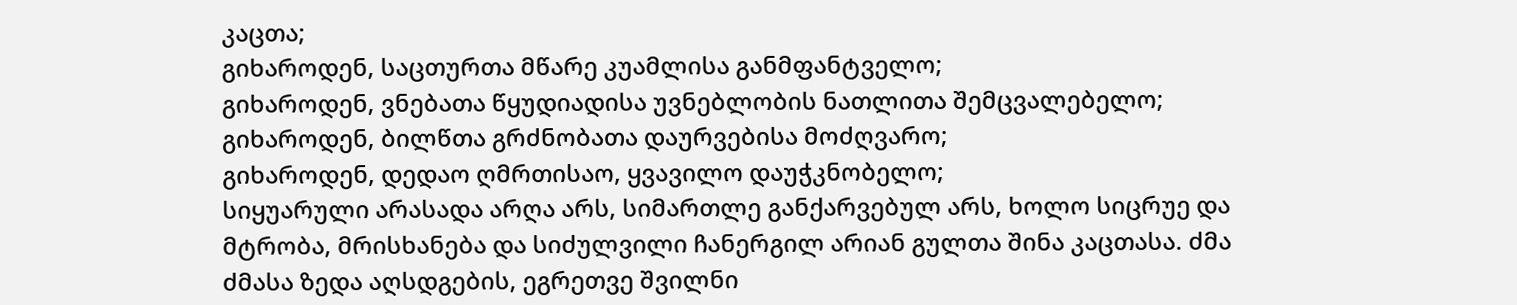კაცთა;
გიხაროდენ, საცთურთა მწარე კუამლისა განმფანტველო;
გიხაროდენ, ვნებათა წყუდიადისა უვნებლობის ნათლითა შემცვალებელო;
გიხაროდენ, ბილწთა გრძნობათა დაურვებისა მოძღვარო;
გიხაროდენ, დედაო ღმრთისაო, ყვავილო დაუჭკნობელო;
სიყუარული არასადა არღა არს, სიმართლე განქარვებულ არს, ხოლო სიცრუე და მტრობა, მრისხანება და სიძულვილი ჩანერგილ არიან გულთა შინა კაცთასა. ძმა ძმასა ზედა აღსდგების, ეგრეთვე შვილნი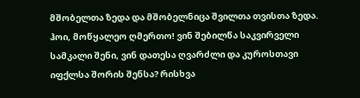მშობელთა ზედა და მშობელნიცა შვილთა თვისთა ზედა. ჰოი, მოწყალეო ღმერთო! ვინ შებილწა საკვირველი სამკალი შენი, ვინ დათესა ღვარძლი და კუროსთავი იფქლსა შორის შენსა? რისხვა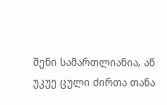შენი სამართლიანია, აწ უკუე ცული ძირთა თანა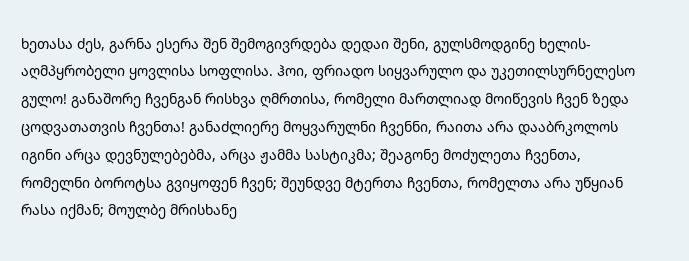ხეთასა ძეს, გარნა ესერა შენ შემოგივრდება დედაი შენი, გულსმოდგინე ხელის-აღმპყრობელი ყოვლისა სოფლისა. ჰოი, ფრიადო სიყვარულო და უკეთილსურნელესო გულო! განაშორე ჩვენგან რისხვა ღმრთისა, რომელი მართლიად მოიწევის ჩვენ ზედა ცოდვათათვის ჩვენთა! განაძლიერე მოყვარულნი ჩვენნი, რაითა არა დააბრკოლოს იგინი არცა დევნულებებმა, არცა ჟამმა სასტიკმა; შეაგონე მოძულეთა ჩვენთა, რომელნი ბოროტსა გვიყოფენ ჩვენ; შეუნდვე მტერთა ჩვენთა, რომელთა არა უწყიან რასა იქმან; მოულბე მრისხანე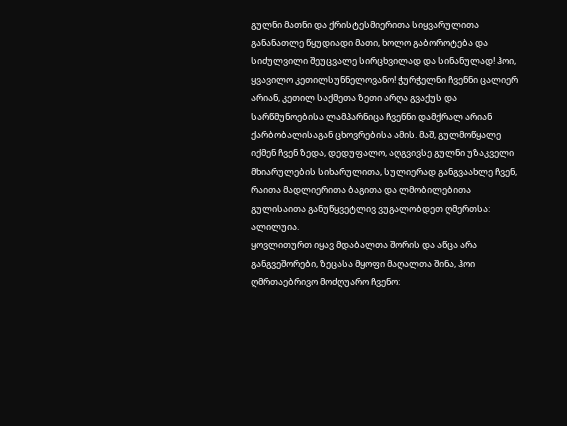გულნი მათნი და ქრისტესმიერითა სიყვარულითა განანათლე წყუდიადი მათი, ხოლო გაბოროტება და სიძულვილი შეუცვალე სირცხვილად და სინანულად! ჰოი, ყვავილო კეთილსუნნელოვანო! ჭურჭელნი ჩვენნი ცალიერ არიან, კეთილ საქმეთა ზეთი არღა გვაქუს და სარწმუნოებისა ლამპარნიცა ჩვენნი დამქრალ არიან ქარბობალისაგან ცხოვრებისა ამის. მაშ, გულმოწყალე იქმენ ჩვენ ზედა, დედუფალო, აღგვივსე გულნი უზაკველი მხიარულების სიხარულითა, სულიერად განგვაახლე ჩვენ, რაითა მადლიერითა ბაგითა და ლმობილებითა გულისაითა განუწყვეტლივ ვუგალობდეთ ღმერთსა: ალილუია.
ყოვლითურთ იყავ მდაბალთა შორის და აწცა არა განგვეშორები, ზეცასა მყოფი მაღალთა შინა, ჰოი ღმრთაებრივო მოძღუარო ჩვენო: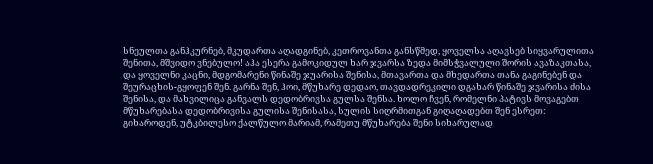სნეულთა განჰკურნებ, მკუდართა აღადგინებ, კეთროვანთა განსწმედ, ყოველსა აღავსებ სიყვარულითა შენითა, მშვიდო ვნებულო! აჰა ესერა გამოკიდულ ხარ ჯვარსა ზედა მიმსჭვალული შორის ავაზაკთასა, და ყოველნი კაცნი, მდგომარენი წინაშე ჯუარისა შენისა, მთავართა და მხედართა თანა გაგინებენ და შეურაცხის-გყოფენ შენ. გარნა შენ, ჰოი, მწუხარე დედაო, თავდადრეკილი დგახარ წინაშე ჯვარისა ძისა შენისა, და მახვილიცა განვალს დედობრივსა გულსა შენსა. ხოლო ჩვენ, რომელნი პატივს მოვაგებთ მწუხარებასა დედობრივისა გულისა შენისასა, სულის სიღრმითგან გიღაღადებთ შენ ესრეთ:
გიხაროდენ, უტკბილესო ქალწულო მარიამ, რამეთუ მწუხარება შენი სიხარულად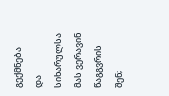გექმნება და სიხარულსა მას ვერავინ წაგგვრის შენ;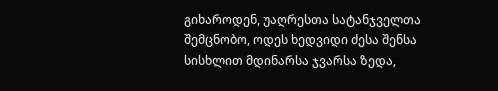გიხაროდენ, უაღრესთა სატანჯველთა შემცნობო, ოდეს ხედვიდი ძესა შენსა სისხლით მდინარსა ჯვარსა ზედა,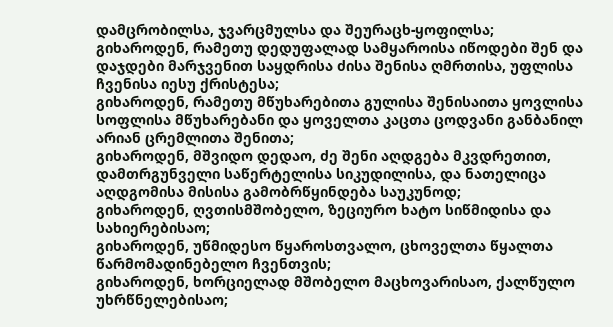დამცრობილსა, ჯვარცმულსა და შეურაცხ-ყოფილსა;
გიხაროდენ, რამეთუ დედუფალად სამყაროისა იწოდები შენ და დაჯდები მარჯვენით საყდრისა ძისა შენისა ღმრთისა, უფლისა ჩვენისა იესუ ქრისტესა;
გიხაროდენ, რამეთუ მწუხარებითა გულისა შენისაითა ყოვლისა სოფლისა მწუხარებანი და ყოველთა კაცთა ცოდვანი განბანილ არიან ცრემლითა შენითა;
გიხაროდენ, მშვიდო დედაო, ძე შენი აღდგება მკვდრეთით, დამთრგუნველი საწერტელისა სიკუდილისა, და ნათელიცა აღდგომისა მისისა გამობრწყინდება საუკუნოდ;
გიხაროდენ, ღვთისმშობელო, ზეციურო ხატო სიწმიდისა და სახიერებისაო;
გიხაროდენ, უწმიდესო წყაროსთვალო, ცხოველთა წყალთა წარმომადინებელო ჩვენთვის;
გიხაროდენ, ხორციელად მშობელო მაცხოვარისაო, ქალწულო უხრწნელებისაო;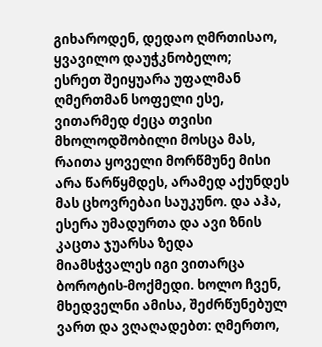გიხაროდენ, დედაო ღმრთისაო, ყვავილო დაუჭკნობელო;
ესრეთ შეიყუარა უფალმან ღმერთმან სოფელი ესე, ვითარმედ ძეცა თვისი მხოლოდშობილი მოსცა მას, რაითა ყოველი მორწმუნე მისი არა წარწყმდეს, არამედ აქუნდეს მას ცხოვრებაი საუკუნო. და აჰა, ესერა უმადურთა და ავი ზნის კაცთა ჯუარსა ზედა მიამსჭვალეს იგი ვითარცა ბოროტის-მოქმედი. ხოლო ჩვენ, მხედველნი ამისა, შეძრწუნებულ ვართ და ვღაღადებთ: ღმერთო,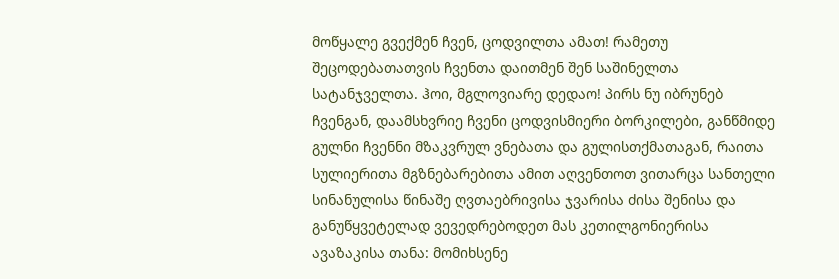მოწყალე გვექმენ ჩვენ, ცოდვილთა ამათ! რამეთუ შეცოდებათათვის ჩვენთა დაითმენ შენ საშინელთა სატანჯველთა. ჰოი, მგლოვიარე დედაო! პირს ნუ იბრუნებ ჩვენგან, დაამსხვრიე ჩვენი ცოდვისმიერი ბორკილები, განწმიდე გულნი ჩვენნი მზაკვრულ ვნებათა და გულისთქმათაგან, რაითა სულიერითა მგზნებარებითა ამით აღვენთოთ ვითარცა სანთელი სინანულისა წინაშე ღვთაებრივისა ჯვარისა ძისა შენისა და განუწყვეტელად ვევედრებოდეთ მას კეთილგონიერისა ავაზაკისა თანა: მომიხსენე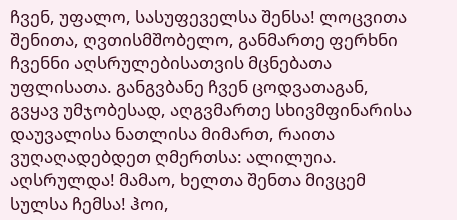ჩვენ, უფალო, სასუფეველსა შენსა! ლოცვითა შენითა, ღვთისმშობელო, განმართე ფერხნი ჩვენნი აღსრულებისათვის მცნებათა უფლისათა. განგვბანე ჩვენ ცოდვათაგან, გვყავ უმჯობესად, აღგვმართე სხივმფინარისა დაუვალისა ნათლისა მიმართ, რაითა ვუღაღადებდეთ ღმერთსა: ალილუია.
აღსრულდა! მამაო, ხელთა შენთა მივცემ სულსა ჩემსა! ჰოი,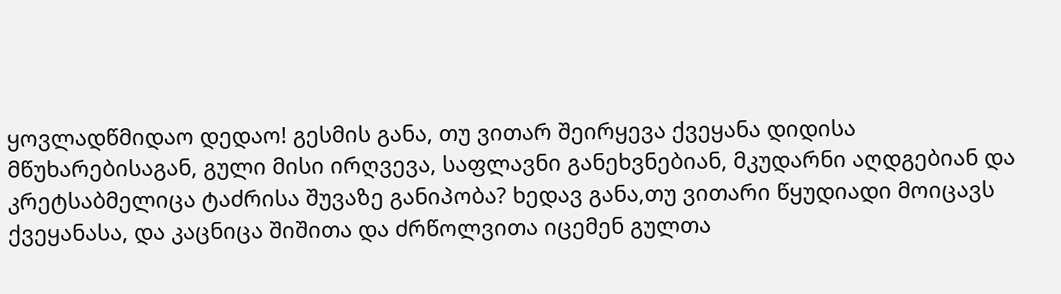ყოვლადწმიდაო დედაო! გესმის განა, თუ ვითარ შეირყევა ქვეყანა დიდისა მწუხარებისაგან, გული მისი ირღვევა, საფლავნი განეხვნებიან, მკუდარნი აღდგებიან და კრეტსაბმელიცა ტაძრისა შუვაზე განიპობა? ხედავ განა,თუ ვითარი წყუდიადი მოიცავს ქვეყანასა, და კაცნიცა შიშითა და ძრწოლვითა იცემენ გულთა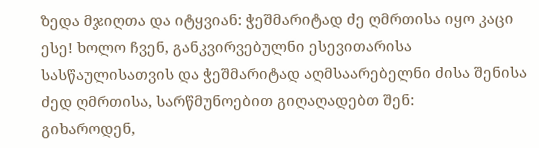ზედა მჯიღთა და იტყვიან: ჭეშმარიტად ძე ღმრთისა იყო კაცი ესე! ხოლო ჩვენ, განკვირვებულნი ესევითარისა სასწაულისათვის და ჭეშმარიტად აღმსაარებელნი ძისა შენისა ძედ ღმრთისა, სარწმუნოებით გიღაღადებთ შენ:
გიხაროდენ,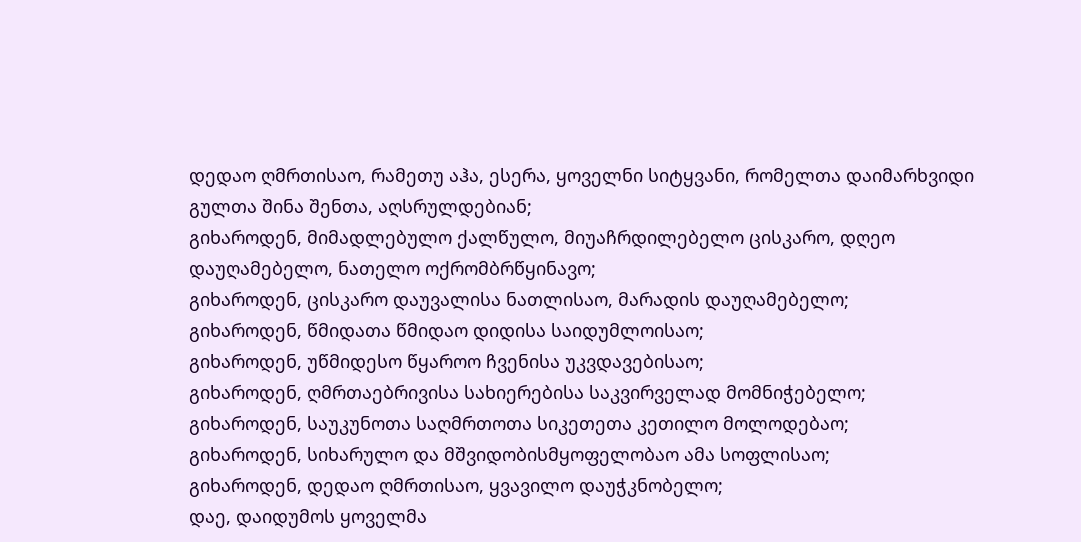დედაო ღმრთისაო, რამეთუ აჰა, ესერა, ყოველნი სიტყვანი, რომელთა დაიმარხვიდი გულთა შინა შენთა, აღსრულდებიან;
გიხაროდენ, მიმადლებულო ქალწულო, მიუაჩრდილებელო ცისკარო, დღეო დაუღამებელო, ნათელო ოქრომბრწყინავო;
გიხაროდენ, ცისკარო დაუვალისა ნათლისაო, მარადის დაუღამებელო;
გიხაროდენ, წმიდათა წმიდაო დიდისა საიდუმლოისაო;
გიხაროდენ, უწმიდესო წყაროო ჩვენისა უკვდავებისაო;
გიხაროდენ, ღმრთაებრივისა სახიერებისა საკვირველად მომნიჭებელო;
გიხაროდენ, საუკუნოთა საღმრთოთა სიკეთეთა კეთილო მოლოდებაო;
გიხაროდენ, სიხარულო და მშვიდობისმყოფელობაო ამა სოფლისაო;
გიხაროდენ, დედაო ღმრთისაო, ყვავილო დაუჭკნობელო;
დაე, დაიდუმოს ყოველმა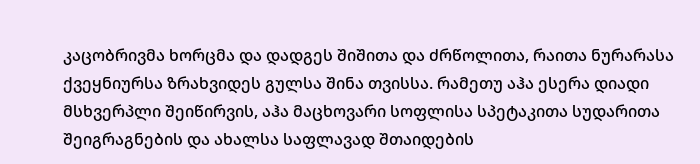კაცობრივმა ხორცმა და დადგეს შიშითა და ძრწოლითა, რაითა ნურარასა ქვეყნიურსა ზრახვიდეს გულსა შინა თვისსა. რამეთუ აჰა ესერა დიადი მსხვერპლი შეიწირვის, აჰა მაცხოვარი სოფლისა სპეტაკითა სუდარითა შეიგრაგნების და ახალსა საფლავად შთაიდების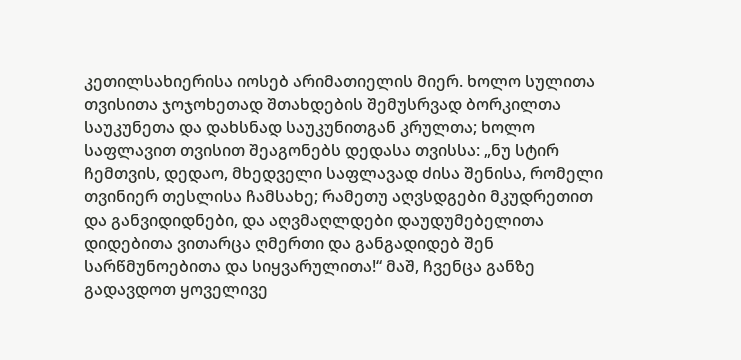კეთილსახიერისა იოსებ არიმათიელის მიერ. ხოლო სულითა თვისითა ჯოჯოხეთად შთახდების შემუსრვად ბორკილთა საუკუნეთა და დახსნად საუკუნითგან კრულთა; ხოლო საფლავით თვისით შეაგონებს დედასა თვისსა: „ნუ სტირ ჩემთვის, დედაო, მხედველი საფლავად ძისა შენისა, რომელი თვინიერ თესლისა ჩამსახე; რამეთუ აღვსდგები მკუდრეთით და განვიდიდნები, და აღვმაღლდები დაუდუმებელითა დიდებითა ვითარცა ღმერთი და განგადიდებ შენ სარწმუნოებითა და სიყვარულითა!“ მაშ, ჩვენცა განზე გადავდოთ ყოველივე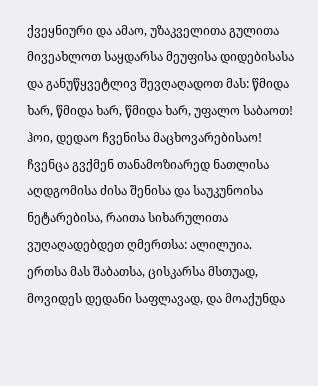ქვეყნიური და ამაო, უზაკველითა გულითა მივეახლოთ საყდარსა მეუფისა დიდებისასა და განუწყვეტლივ შევღაღადოთ მას: წმიდა ხარ, წმიდა ხარ, წმიდა ხარ, უფალო საბაოთ! ჰოი, დედაო ჩვენისა მაცხოვარებისაო! ჩვენცა გვქმენ თანამოზიარედ ნათლისა აღდგომისა ძისა შენისა და საუკუნოისა ნეტარებისა, რაითა სიხარულითა ვუღაღადებდეთ ღმერთსა: ალილუია.
ერთსა მას შაბათსა, ცისკარსა მსთუად, მოვიდეს დედანი საფლავად, და მოაქუნდა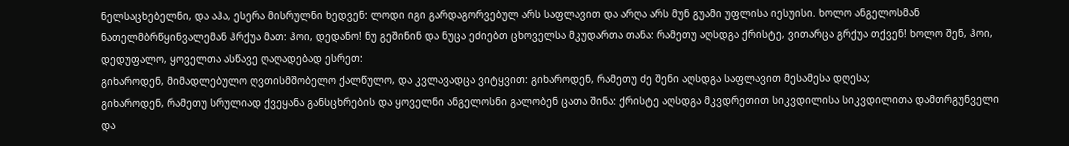ნელსაცხებელნი, და აჰა, ესერა მისრულნი ხედვენ: ლოდი იგი გარდაგორვებულ არს საფლავით და არღა არს მუნ გუამი უფლისა იესუისი. ხოლო ანგელოსმან ნათელმბრწყინვალემან ჰრქუა მათ: ჰოი, დედანო! ნუ გეშინინ და ნუცა ეძიებთ ცხოველსა მკუდართა თანა: რამეთუ აღსდგა ქრისტე, ვითარცა გრქუა თქვენ! ხოლო შენ, ჰოი, დედუფალო, ყოველთა ასწავე ღაღადებად ესრეთ:
გიხაროდენ, მიმადლებულო ღვთისმშობელო ქალწულო, და კვლავადცა ვიტყვით: გიხაროდენ, რამეთუ ძე შენი აღსდგა საფლავით მესამესა დღესა;
გიხაროდენ, რამეთუ სრულიად ქვეყანა განსცხრების და ყოველნი ანგელოსნი გალობენ ცათა შინა: ქრისტე აღსდგა მკვდრეთით სიკვდილისა სიკვდილითა დამთრგუნველი და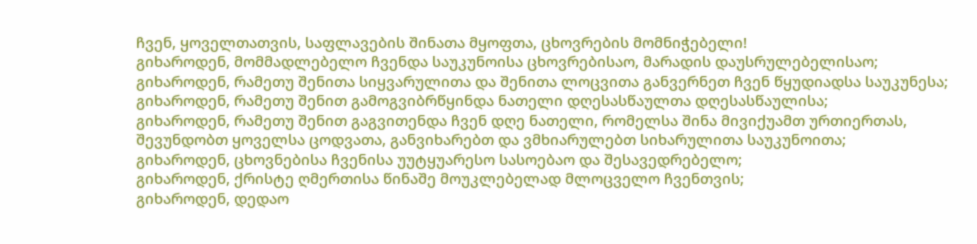ჩვენ, ყოველთათვის, საფლავების შინათა მყოფთა, ცხოვრების მომნიჭებელი!
გიხაროდენ, მომმადლებელო ჩვენდა საუკუნოისა ცხოვრებისაო, მარადის დაუსრულებელისაო;
გიხაროდენ, რამეთუ შენითა სიყვარულითა და შენითა ლოცვითა განვერნეთ ჩვენ წყუდიადსა საუკუნესა;
გიხაროდენ, რამეთუ შენით გამოგვიბრწყინდა ნათელი დღესასწაულთა დღესასწაულისა;
გიხაროდენ, რამეთუ შენით გაგვითენდა ჩვენ დღე ნათელი, რომელსა შინა მივიქუამთ ურთიერთას, შევუნდობთ ყოველსა ცოდვათა, განვიხარებთ და ვმხიარულებთ სიხარულითა საუკუნოითა;
გიხაროდენ, ცხოვნებისა ჩვენისა უუტყუარესო სასოებაო და შესავედრებელო;
გიხაროდენ, ქრისტე ღმერთისა წინაშე მოუკლებელად მლოცველო ჩვენთვის;
გიხაროდენ, დედაო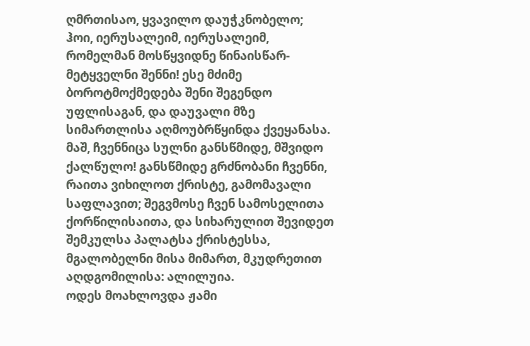ღმრთისაო, ყვავილო დაუჭკნობელო;
ჰოი, იერუსალეიმ, იერუსალეიმ, რომელმან მოსწყვიდნე წინაისწარ-მეტყველნი შენნი! ესე მძიმე ბოროტმოქმედება შენი შეგენდო უფლისაგან, და დაუვალი მზე სიმართლისა აღმოუბრწყინდა ქვეყანასა. მაშ, ჩვენნიცა სულნი განსწმიდე, მშვიდო ქალწულო! განსწმიდე გრძნობანი ჩვენნი, რაითა ვიხილოთ ქრისტე, გამომავალი საფლავით; შეგვმოსე ჩვენ სამოსელითა ქორწილისაითა, და სიხარულით შევიდეთ შემკულსა პალატსა ქრისტესსა, მგალობელნი მისა მიმართ, მკუდრეთით აღდგომილისა: ალილუია.
ოდეს მოახლოვდა ჟამი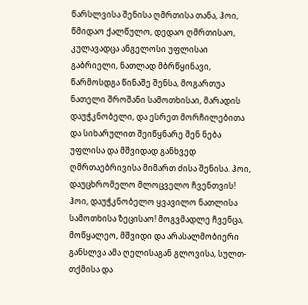წარსლვისა შენისა ღმრთისა თანა, ჰოი, წმიდაო ქალწულო, დედაო ღმრთისაო, კულავადცა ანგელოსი უფლისაი გაბრიელი, ნათლად მბრწყინავი, წარმოსდგა წინაშე შენსა, მოგართუა ნათელი შროშანი სამოთხისაი, მარადის დაუჭკნობელი, და ესრეთ მორჩილებითა და სიხარულით შეიწყნარე შენ ნება უფლისა და მშვიდად განხვედ ღმრთაებრივისა მიმართ ძისა შენისა. ჰოი, დაუცხრომელო მლოცველო ჩვენთვის! ჰოი, დაუჭკნობელო ყვავილო ნათლისა სამოთხისა ზეცისაო! მოგვმადლე ჩვენცა, მოწყალეო, მშვიდი და არასალმობიერი განსლვა ამა ღელისაგან გლოვისა, სულთ-თქმისა და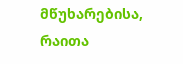მწუხარებისა, რაითა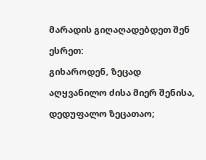მარადის გიღაღადებდეთ შენ ესრეთ:
გიხაროდენ, ზეცად აღყვანილო ძისა მიერ შენისა, დედუფალო ზეცათაო;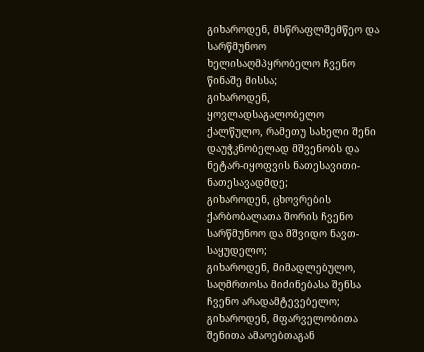გიხაროდენ, მსწრაფლშემწეო და სარწმუნოო ხელისაღმპყრობელო ჩვენო წინაშე მისსა;
გიხაროდენ, ყოვლადსაგალობელო ქალწულო, რამეთუ სახელი შენი დაუჭკნობელად მშვენობს და ნეტარ-იყოფვის ნათესავითი-ნათესავადმდე;
გიხაროდენ, ცხოვრების ქარბობალათა შორის ჩვენო სარწმუნოო და მშვიდო ნავთ-საყუდელო;
გიხაროდენ, მიმადლებულო, საღმრთოსა მიძინებასა შენსა ჩვენო არადამტევებელო;
გიხაროდენ, მფარველობითა შენითა ამაოებთაგან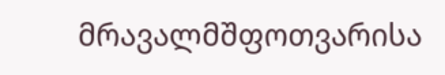მრავალმშფოთვარისა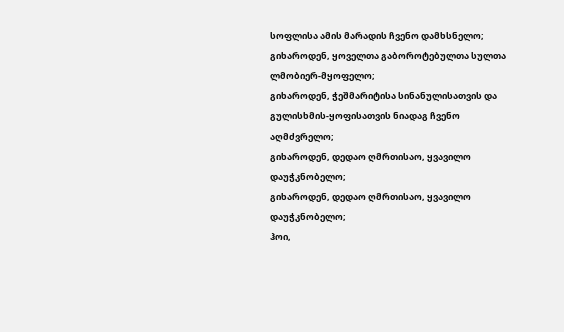სოფლისა ამის მარადის ჩვენო დამხსნელო;
გიხაროდენ, ყოველთა გაბოროტებულთა სულთა ლმობიერ-მყოფელო;
გიხაროდენ, ჭეშმარიტისა სინანულისათვის და გულისხმის-ყოფისათვის ნიადაგ ჩვენო აღმძვრელო;
გიხაროდენ, დედაო ღმრთისაო, ყვავილო დაუჭკნობელო;
გიხაროდენ, დედაო ღმრთისაო, ყვავილო დაუჭკნობელო;
ჰოი,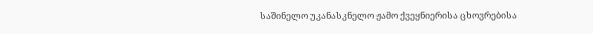საშინელო უკანასკნელო ჟამო ქვეყნიერისა ცხოვრებისა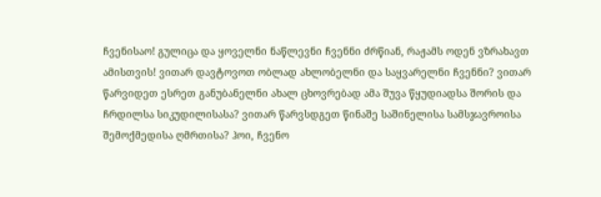ჩვენისაო! გულიცა და ყოველნი ნაწლევნი ჩვენნი ძრწიან, რაჟამს ოდენ ვზრახავთ ამისთვის! ვითარ დავტოვოთ ობლად ახლობელნი და საყვარელნი ჩვენნი? ვითარ წარვიდეთ ესრეთ განუბანელნი ახალ ცხოვრებად ამა შუვა წყუდიადსა შორის და ჩრდილსა სიკუდილისასა? ვითარ წარვსდგეთ წინაშე საშინელისა სამსჯავროისა შემოქმედისა ღმრთისა? ჰოი, ჩვენო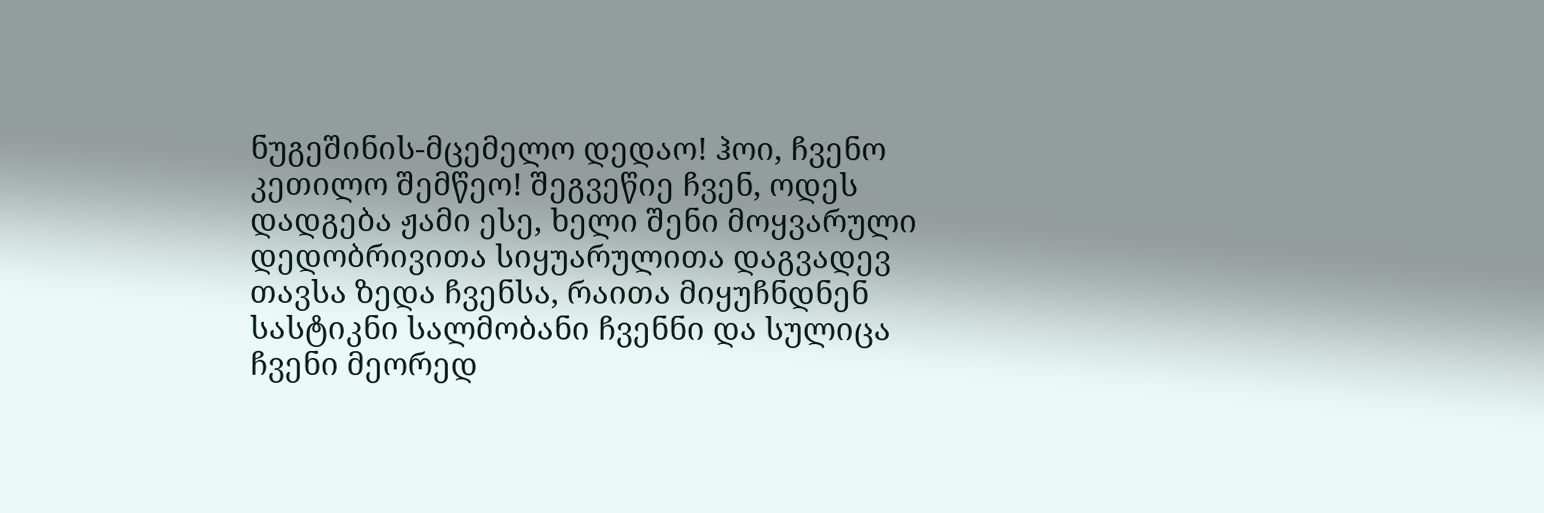ნუგეშინის-მცემელო დედაო! ჰოი, ჩვენო კეთილო შემწეო! შეგვეწიე ჩვენ, ოდეს დადგება ჟამი ესე, ხელი შენი მოყვარული დედობრივითა სიყუარულითა დაგვადევ თავსა ზედა ჩვენსა, რაითა მიყუჩნდნენ სასტიკნი სალმობანი ჩვენნი და სულიცა ჩვენი მეორედ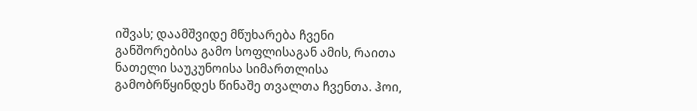იშვას; დაამშვიდე მწუხარება ჩვენი განშორებისა გამო სოფლისაგან ამის, რაითა ნათელი საუკუნოისა სიმართლისა გამობრწყინდეს წინაშე თვალთა ჩვენთა. ჰოი,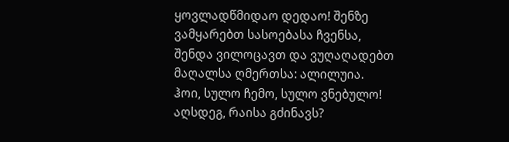ყოვლადწმიდაო დედაო! შენზე ვამყარებთ სასოებასა ჩვენსა, შენდა ვილოცავთ და ვუღაღადებთ მაღალსა ღმერთსა: ალილუია.
ჰოი, სულო ჩემო, სულო ვნებულო! აღსდეგ, რაისა გძინავს?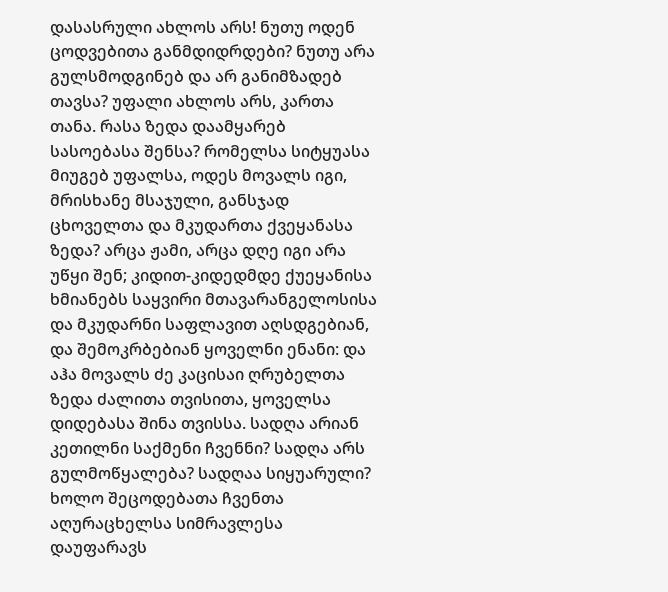დასასრული ახლოს არს! ნუთუ ოდენ ცოდვებითა განმდიდრდები? ნუთუ არა გულსმოდგინებ და არ განიმზადებ თავსა? უფალი ახლოს არს, კართა თანა. რასა ზედა დაამყარებ სასოებასა შენსა? რომელსა სიტყუასა მიუგებ უფალსა, ოდეს მოვალს იგი, მრისხანე მსაჯული, განსჯად ცხოველთა და მკუდართა ქვეყანასა ზედა? არცა ჟამი, არცა დღე იგი არა უწყი შენ; კიდით-კიდედმდე ქუეყანისა ხმიანებს საყვირი მთავარანგელოსისა და მკუდარნი საფლავით აღსდგებიან, და შემოკრბებიან ყოველნი ენანი: და აჰა მოვალს ძე კაცისაი ღრუბელთა ზედა ძალითა თვისითა, ყოველსა დიდებასა შინა თვისსა. სადღა არიან კეთილნი საქმენი ჩვენნი? სადღა არს გულმოწყალება? სადღაა სიყუარული? ხოლო შეცოდებათა ჩვენთა აღურაცხელსა სიმრავლესა დაუფარავს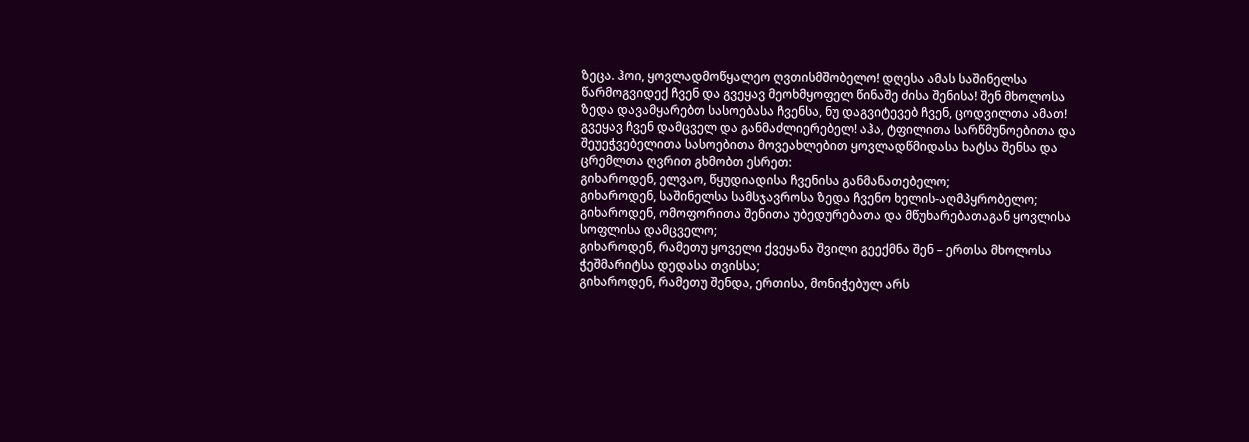ზეცა. ჰოი, ყოვლადმოწყალეო ღვთისმშობელო! დღესა ამას საშინელსა წარმოგვიდექ ჩვენ და გვეყავ მეოხმყოფელ წინაშე ძისა შენისა! შენ მხოლოსა ზედა დავამყარებთ სასოებასა ჩვენსა, ნუ დაგვიტევებ ჩვენ, ცოდვილთა ამათ! გვეყავ ჩვენ დამცველ და განმაძლიერებელ! აჰა, ტფილითა სარწმუნოებითა და შეუეჭვებელითა სასოებითა მოვეახლებით ყოვლადწმიდასა ხატსა შენსა და ცრემლთა ღვრით გხმობთ ესრეთ:
გიხაროდენ, ელვაო, წყუდიადისა ჩვენისა განმანათებელო;
გიხაროდენ, საშინელსა სამსჯავროსა ზედა ჩვენო ხელის-აღმპყრობელო;
გიხაროდენ, ომოფორითა შენითა უბედურებათა და მწუხარებათაგან ყოვლისა სოფლისა დამცველო;
გიხაროდენ, რამეთუ ყოველი ქვეყანა შვილი გეექმნა შენ – ერთსა მხოლოსა ჭეშმარიტსა დედასა თვისსა;
გიხაროდენ, რამეთუ შენდა, ერთისა, მონიჭებულ არს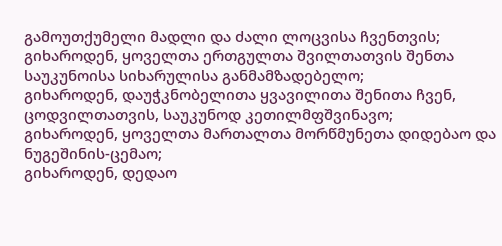გამოუთქუმელი მადლი და ძალი ლოცვისა ჩვენთვის;
გიხაროდენ, ყოველთა ერთგულთა შვილთათვის შენთა საუკუნოისა სიხარულისა განმამზადებელო;
გიხაროდენ, დაუჭკნობელითა ყვავილითა შენითა ჩვენ, ცოდვილთათვის, საუკუნოდ კეთილმფშვინავო;
გიხაროდენ, ყოველთა მართალთა მორწმუნეთა დიდებაო და ნუგეშინის-ცემაო;
გიხაროდენ, დედაო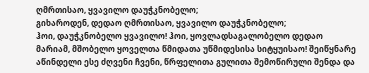ღმრთისაო, ყვავილო დაუჭკნობელო;
გიხაროდენ, დედაო ღმრთისაო, ყვავილო დაუჭკნობელო;
ჰოი, დაუჭკნობელო ყვავილო! ჰოი, ყოვლადსაგალობელო დედაო მარიამ, მშობელო ყოველთა წმიდათა უწმიდესისა სიტყუისაო! შეიწყნარე აწინდელი ესე ძღვენი ჩვენი, წრფელითა გულითა შემოწირული შენდა და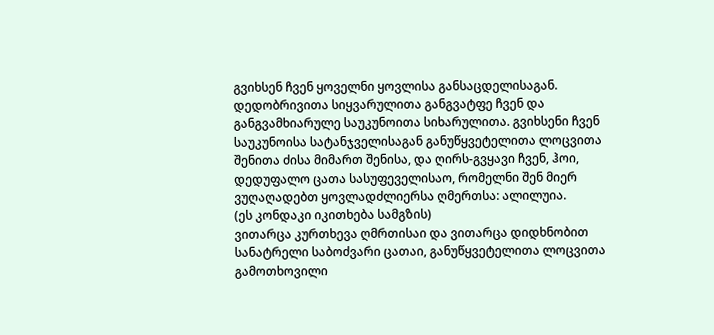გვიხსენ ჩვენ ყოველნი ყოვლისა განსაცდელისაგან. დედობრივითა სიყვარულითა განგვატფე ჩვენ და განგვამხიარულე საუკუნოითა სიხარულითა. გვიხსენი ჩვენ საუკუნოისა სატანჯველისაგან განუწყვეტელითა ლოცვითა შენითა ძისა მიმართ შენისა, და ღირს-გვყავი ჩვენ, ჰოი, დედუფალო ცათა სასუფეველისაო, რომელნი შენ მიერ ვუღაღადებთ ყოვლადძლიერსა ღმერთსა: ალილუია.
(ეს კონდაკი იკითხება სამგზის)
ვითარცა კურთხევა ღმრთისაი და ვითარცა დიდხნობით სანატრელი საბოძვარი ცათაი, განუწყვეტელითა ლოცვითა გამოთხოვილი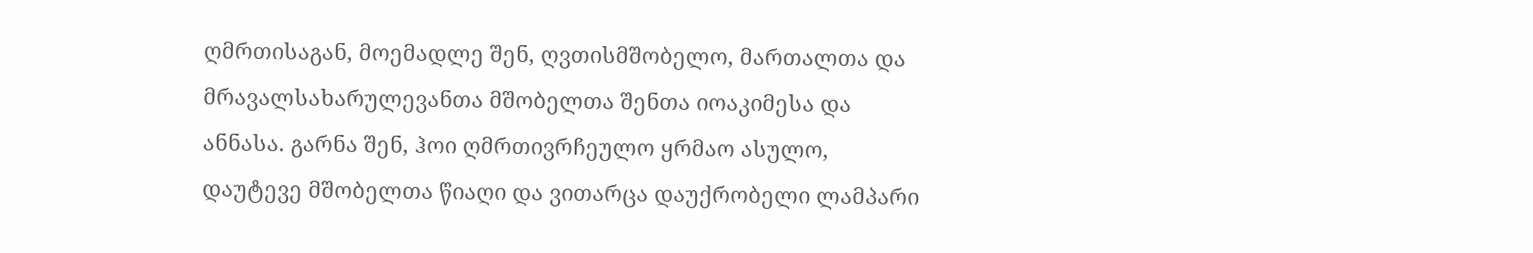ღმრთისაგან, მოემადლე შენ, ღვთისმშობელო, მართალთა და მრავალსახარულევანთა მშობელთა შენთა იოაკიმესა და ანნასა. გარნა შენ, ჰოი ღმრთივრჩეულო ყრმაო ასულო, დაუტევე მშობელთა წიაღი და ვითარცა დაუქრობელი ლამპარი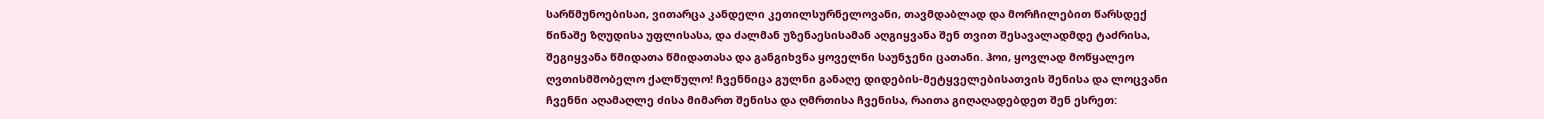სარწმუნოებისაი, ვითარცა კანდელი კეთილსურნელოვანი, თავმდაბლად და მორჩილებით წარსდექ წინაშე ზღუდისა უფლისასა, და ძალმან უზენაესისამან აღგიყვანა შენ თვით შესავალადმდე ტაძრისა, შეგიყვანა წმიდათა წმიდათასა და განგიხვნა ყოველნი საუნჯენი ცათანი. ჰოი, ყოვლად მოწყალეო ღვთისმშობელო ქალწულო! ჩვენნიცა გულნი განაღე დიდების-მეტყველებისათვის შენისა და ლოცვანი ჩვენნი აღამაღლე ძისა მიმართ შენისა და ღმრთისა ჩვენისა, რაითა გიღაღადებდეთ შენ ესრეთ: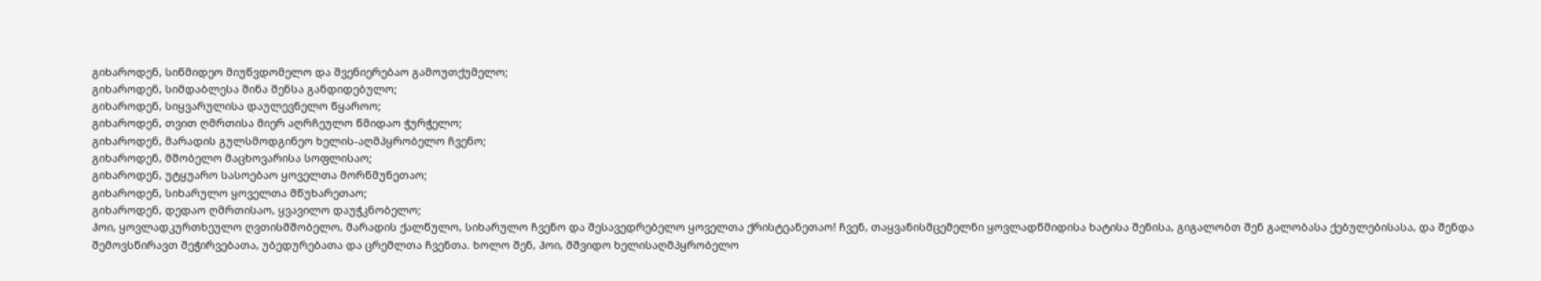გიხაროდენ, სიწმიდეო მიუწვდომელო და შვენიერებაო გამოუთქუმელო;
გიხაროდენ, სიმდაბლესა შინა შენსა განდიდებულო;
გიხაროდენ, სიყვარულისა დაულევნელო წყაროო;
გიხაროდენ, თვით ღმრთისა მიერ აღრჩეულო წმიდაო ჭურჭელო;
გიხაროდენ, მარადის გულსმოდგინეო ხელის-აღმპყრობელო ჩვენო;
გიხაროდენ, მშობელო მაცხოვარისა სოფლისაო;
გიხაროდენ, უტყუარო სასოებაო ყოველთა მორწმუნეთაო;
გიხაროდენ, სიხარულო ყოველთა მწუხარეთაო;
გიხაროდენ, დედაო ღმრთისაო, ყვავილო დაუჭკნობელო;
ჰოი, ყოვლადკურთხეულო ღვთისმშობელო, მარადის ქალწულო, სიხარულო ჩვენო და შესავედრებელო ყოველთა ქრისტეანეთაო! ჩვენ, თაყვანისმცემელნი ყოვლადწმიდისა ხატისა შენისა, გიგალობთ შენ გალობასა ქებულებისასა, და შენდა შემოვსწირავთ შეჭირვებათა, უბედურებათა და ცრემლთა ჩვენთა. ხოლო შენ, ჰოი, მშვიდო ხელისაღმპყრობელო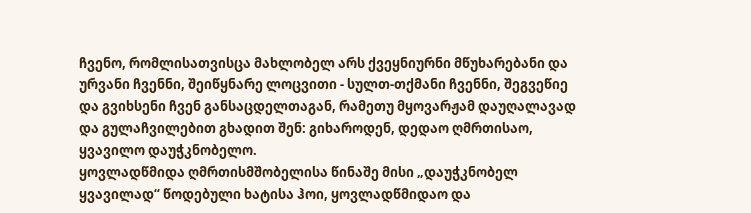ჩვენო, რომლისათვისცა მახლობელ არს ქვეყნიურნი მწუხარებანი და ურვანი ჩვენნი, შეიწყნარე ლოცვითი - სულთ-თქმანი ჩვენნი, შეგვეწიე და გვიხსენი ჩვენ განსაცდელთაგან, რამეთუ მყოვარჟამ დაუღალავად და გულაჩვილებით გხადით შენ: გიხაროდენ, დედაო ღმრთისაო, ყვავილო დაუჭკნობელო.
ყოვლადწმიდა ღმრთისმშობელისა წინაშე მისი „დაუჭკნობელ ყვავილად“ წოდებული ხატისა ჰოი, ყოვლადწმიდაო და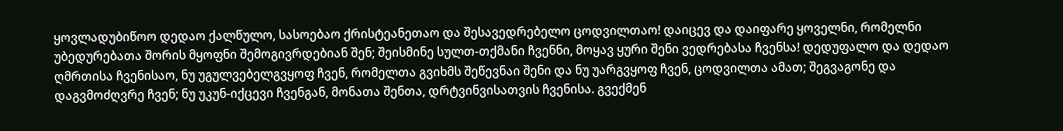ყოვლადუბიწოო დედაო ქალწულო, სასოებაო ქრისტეანეთაო და შესავედრებელო ცოდვილთაო! დაიცევ და დაიფარე ყოველნი, რომელნი უბედურებათა შორის მყოფნი შემოგივრდებიან შენ; შეისმინე სულთ-თქმანი ჩვენნი, მოყავ ყური შენი ვედრებასა ჩვენსა! დედუფალო და დედაო ღმრთისა ჩვენისაო, ნუ უგულვებელგვყოფ ჩვენ, რომელთა გვიხმს შეწევნაი შენი და ნუ უარგვყოფ ჩვენ, ცოდვილთა ამათ; შეგვაგონე და დაგვმოძღვრე ჩვენ; ნუ უკუნ-იქცევი ჩვენგან, მონათა შენთა, დრტვინვისათვის ჩვენისა. გვექმენ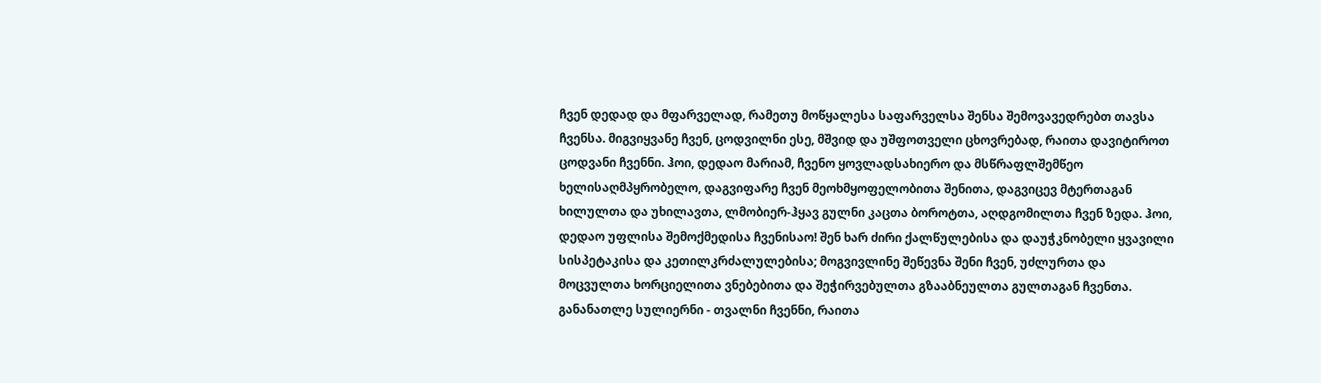ჩვენ დედად და მფარველად, რამეთუ მოწყალესა საფარველსა შენსა შემოვავედრებთ თავსა ჩვენსა. მიგვიყვანე ჩვენ, ცოდვილნი ესე, მშვიდ და უშფოთველი ცხოვრებად, რაითა დავიტიროთ ცოდვანი ჩვენნი. ჰოი, დედაო მარიამ, ჩვენო ყოვლადსახიერო და მსწრაფლშემწეო ხელისაღმპყრობელო, დაგვიფარე ჩვენ მეოხმყოფელობითა შენითა, დაგვიცევ მტერთაგან ხილულთა და უხილავთა, ლმობიერ-ჰყავ გულნი კაცთა ბოროტთა, აღდგომილთა ჩვენ ზედა. ჰოი, დედაო უფლისა შემოქმედისა ჩვენისაო! შენ ხარ ძირი ქალწულებისა და დაუჭკნობელი ყვავილი სისპეტაკისა და კეთილკრძალულებისა; მოგვივლინე შეწევნა შენი ჩვენ, უძლურთა და მოცვულთა ხორციელითა ვნებებითა და შეჭირვებულთა გზააბნეულთა გულთაგან ჩვენთა. განანათლე სულიერნი - თვალნი ჩვენნი, რაითა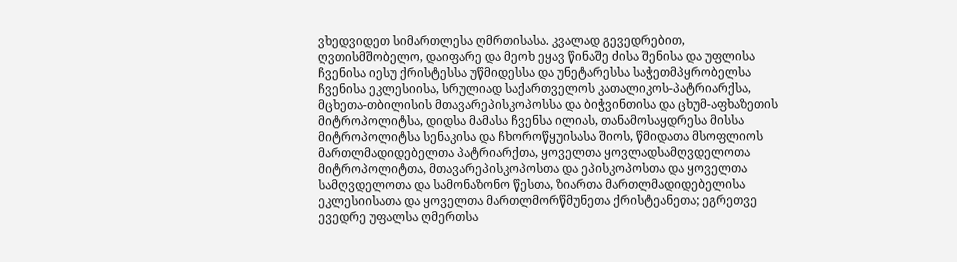ვხედვიდეთ სიმართლესა ღმრთისასა. კვალად გევედრებით, ღვთისმშობელო, დაიფარე და მეოხ ეყავ წინაშე ძისა შენისა და უფლისა ჩვენისა იესუ ქრისტესსა უწმიდესსა და უნეტარესსა საჭეთმპყრობელსა ჩვენისა ეკლესიისა, სრულიად საქართველოს კათალიკოს-პატრიარქსა, მცხეთა-თბილისის მთავარეპისკოპოსსა და ბიჭვინთისა და ცხუმ-აფხაზეთის მიტროპოლიტსა, დიდსა მამასა ჩვენსა ილიას, თანამოსაყდრესა მისსა მიტროპოლიტსა სენაკისა და ჩხოროწყუისასა შიოს, წმიდათა მსოფლიოს მართლმადიდებელთა პატრიარქთა, ყოველთა ყოვლადსამღვდელოთა მიტროპოლიტთა, მთავარეპისკოპოსთა და ეპისკოპოსთა და ყოველთა სამღვდელოთა და სამონაზონო წესთა, ზიართა მართლმადიდებელისა ეკლესიისათა და ყოველთა მართლმორწმუნეთა ქრისტეანეთა; ეგრეთვე ევედრე უფალსა ღმერთსა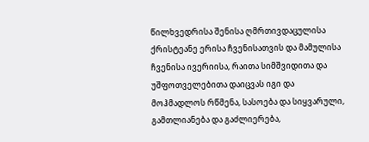წილხვედრისა შენისა ღმრთივდაცულისა ქრისტეანე ერისა ჩვენისათვის და მამულისა ჩვენისა ივერიისა, რაითა სიმშვიდითა და უშფოთველებითა დაიცვას იგი და მოჰმადლოს რწმენა, სასოება და სიყვარული, გამთლიანება და გაძლიერება,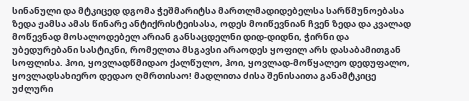სინანული და მტკიცედ დგომა ჭეშმარიტსა მართლმადიდებელსა სარწმუნოებასა ზედა ჟამსა ამას წინარე ანტიქრისტეისასა, ოდეს მოიწევნიან ჩვენ ზედა და კვალად მოწევნად მოსალოდებელ არიან განსაცდელნი დიდ-დიდნი, ჭირნი და უბედურებანი სასტიკნი, რომელთა მსგავსი არაოდეს ყოფილ არს დასაბამითგან სოფლისა. ჰოი, ყოვლადწმიდაო ქალწულო, ჰოი, ყოვლად-მოწყალეო დედუფალო, ყოვლადსახიერო დედაო ღმრთისაო! მადლითა ძისა შენისაითა განამტკიცე უძლური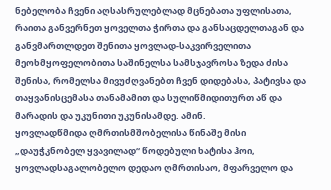ნებელობა ჩვენი აღსასრულებლად მცნებათა უფლისათა, რაითა განვერნეთ ყოველთა ჭირთა და განსაცდელთაგან და განვმართლდეთ შენითა ყოვლად-საკვირველითა მეოხმყოფელობითა საშინელსა სამსჯავროსა ზედა ძისა შენისა, რომელსა მივუძღვანებთ ჩვენ დიდებასა, პატივსა და თაყვანისცემასა თანამამით და სულიწმიდითურთ აწ და მარადის და უკუნითი უკუნისამდე. ამინ.
ყოვლადწმიდა ღმრთისმშობელისა წინაშე მისი „დაუჭკნობელ ყვავილად“ წოდებული ხატისა ჰოი, ყოვლადსაგალობელო დედაო ღმრთისაო, მფარველო და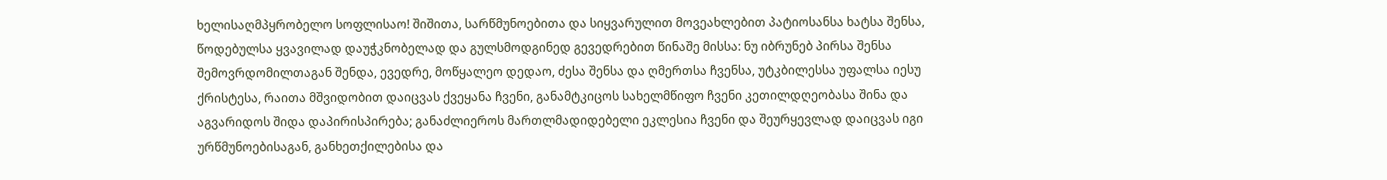ხელისაღმპყრობელო სოფლისაო! შიშითა, სარწმუნოებითა და სიყვარულით მოვეახლებით პატიოსანსა ხატსა შენსა, წოდებულსა ყვავილად დაუჭკნობელად და გულსმოდგინედ გევედრებით წინაშე მისსა: ნუ იბრუნებ პირსა შენსა შემოვრდომილთაგან შენდა, ევედრე, მოწყალეო დედაო, ძესა შენსა და ღმერთსა ჩვენსა, უტკბილესსა უფალსა იესუ ქრისტესა, რაითა მშვიდობით დაიცვას ქვეყანა ჩვენი, განამტკიცოს სახელმწიფო ჩვენი კეთილდღეობასა შინა და აგვარიდოს შიდა დაპირისპირება; განაძლიეროს მართლმადიდებელი ეკლესია ჩვენი და შეურყევლად დაიცვას იგი ურწმუნოებისაგან, განხეთქილებისა და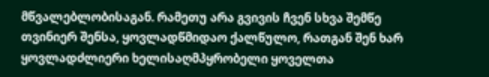მწვალებლობისაგან. რამეთუ არა გვივის ჩვენ სხვა შემწე თვინიერ შენსა, ყოვლადწმიდაო ქალწულო, რათგან შენ ხარ ყოვლადძლიერი ხელისაღმპყრობელი ყოველთა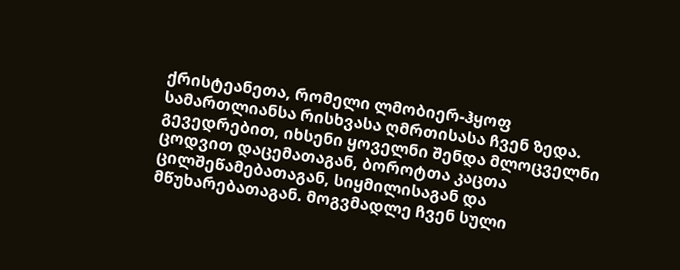ქრისტეანეთა, რომელი ლმობიერ-ჰყოფ სამართლიანსა რისხვასა ღმრთისასა ჩვენ ზედა. გევედრებით, იხსენი ყოველნი შენდა მლოცველნი ცოდვით დაცემათაგან, ბოროტთა კაცთა ცილშეწამებათაგან, სიყმილისაგან და მწუხარებათაგან. მოგვმადლე ჩვენ სული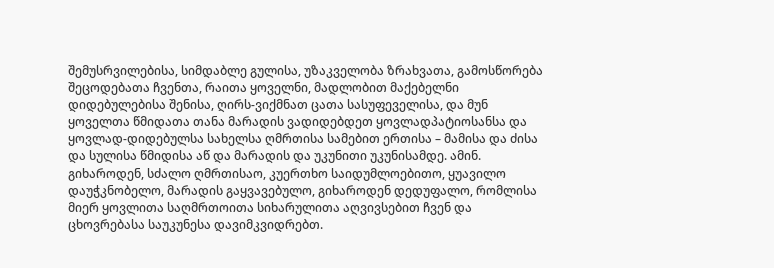შემუსრვილებისა, სიმდაბლე გულისა, უზაკველობა ზრახვათა, გამოსწორება შეცოდებათა ჩვენთა, რაითა ყოველნი, მადლობით მაქებელნი დიდებულებისა შენისა, ღირს-ვიქმნათ ცათა სასუფეველისა, და მუნ ყოველთა წმიდათა თანა მარადის ვადიდებდეთ ყოვლადპატიოსანსა და ყოვლად-დიდებულსა სახელსა ღმრთისა სამებით ერთისა – მამისა და ძისა და სულისა წმიდისა აწ და მარადის და უკუნითი უკუნისამდე. ამინ.
გიხაროდენ, სძალო ღმრთისაო, კუერთხო საიდუმლოებითო, ყუავილო დაუჭკნობელო, მარადის გაყვავებულო, გიხაროდენ დედუფალო, რომლისა მიერ ყოვლითა საღმრთოითა სიხარულითა აღვივსებით ჩვენ და ცხოვრებასა საუკუნესა დავიმკვიდრებთ.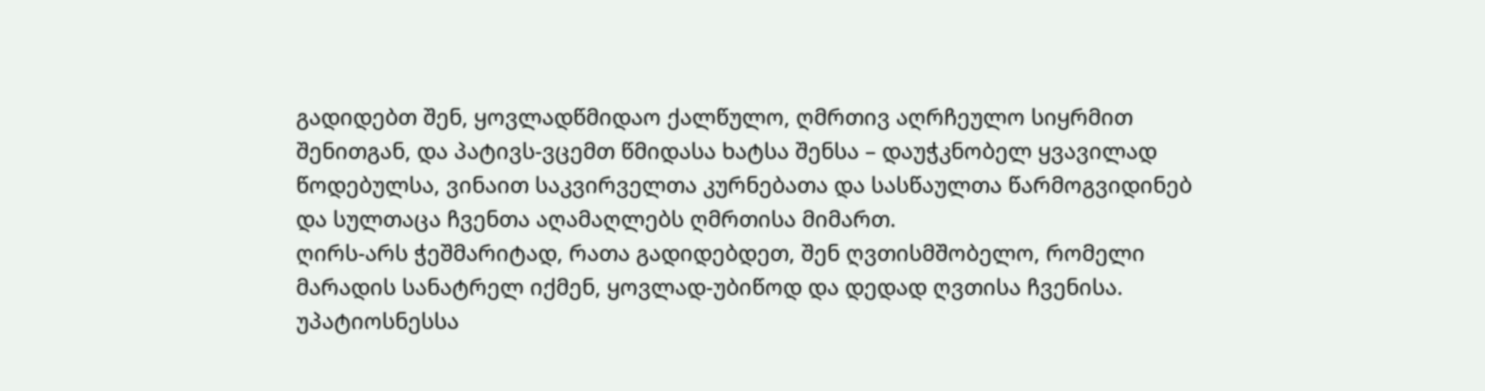გადიდებთ შენ, ყოვლადწმიდაო ქალწულო, ღმრთივ აღრჩეულო სიყრმით შენითგან, და პატივს-ვცემთ წმიდასა ხატსა შენსა – დაუჭკნობელ ყვავილად წოდებულსა, ვინაით საკვირველთა კურნებათა და სასწაულთა წარმოგვიდინებ და სულთაცა ჩვენთა აღამაღლებს ღმრთისა მიმართ.
ღირს-არს ჭეშმარიტად, რათა გადიდებდეთ, შენ ღვთისმშობელო, რომელი მარადის სანატრელ იქმენ, ყოვლად-უბიწოდ და დედად ღვთისა ჩვენისა. უპატიოსნესსა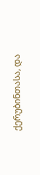ქერუბინთასა, და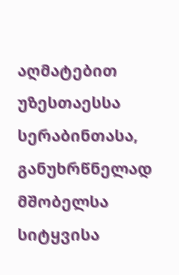აღმატებით უზესთაესსა სერაბინთასა, განუხრწნელად მშობელსა სიტყვისა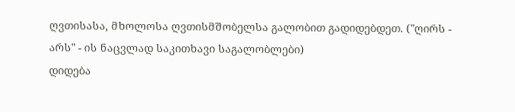ღვთისასა, მხოლოსა ღვთისმშობელსა გალობით გადიდებდეთ. ("ღირს - არს" - ის ნაცვლად საკითხავი საგალობლები)
დიდება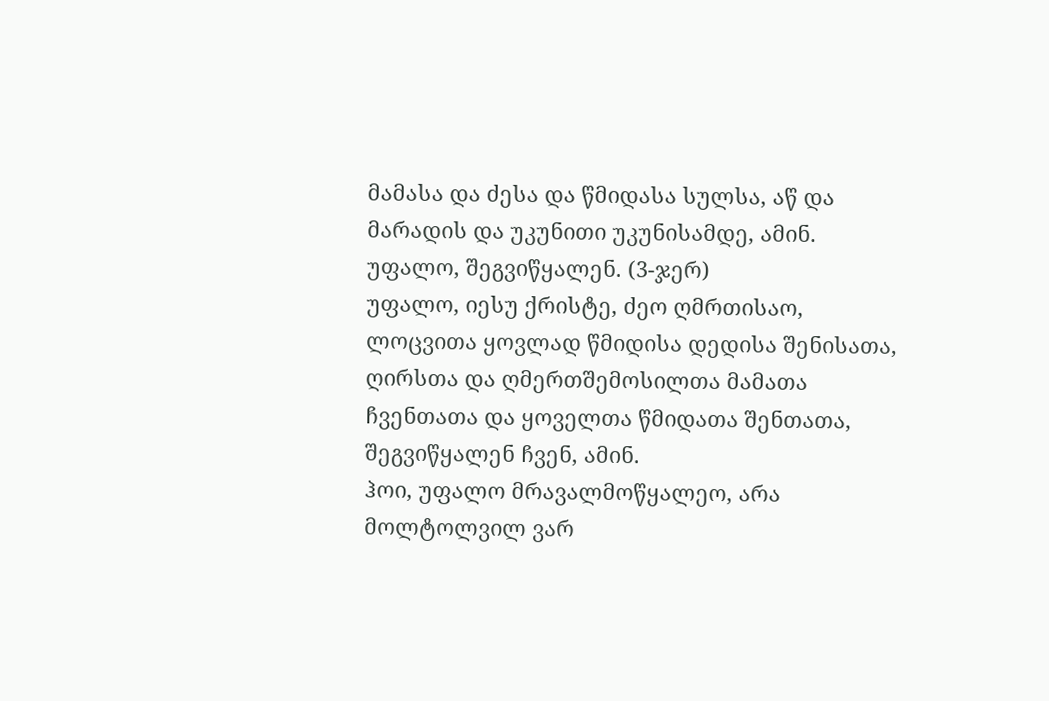მამასა და ძესა და წმიდასა სულსა, აწ და მარადის და უკუნითი უკუნისამდე, ამინ.
უფალო, შეგვიწყალენ. (3-ჯერ)
უფალო, იესუ ქრისტე, ძეო ღმრთისაო, ლოცვითა ყოვლად წმიდისა დედისა შენისათა, ღირსთა და ღმერთშემოსილთა მამათა ჩვენთათა და ყოველთა წმიდათა შენთათა, შეგვიწყალენ ჩვენ, ამინ.
ჰოი, უფალო მრავალმოწყალეო, არა მოლტოლვილ ვარ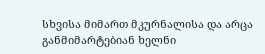სხვისა მიმართ მკურნალისა და არცა განმიმარტებიან ხელნი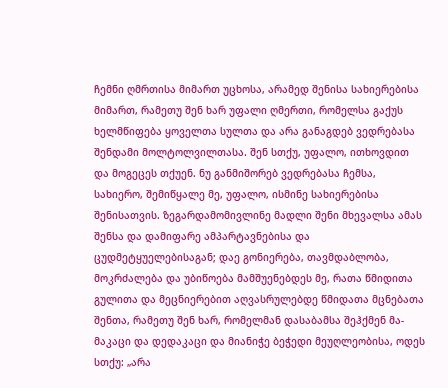ჩემნი ღმრთისა მიმართ უცხოსა, არამედ შენისა სახიერებისა მიმართ, რამეთუ შენ ხარ უფალი ღმერთი, რომელსა გაქუს ხელმწიფება ყოველთა სულთა და არა განაგდებ ვედრებასა შენდამი მოლტოლვილთასა. შენ სთქუ, უფალო, ითხოვდით და მოგეცეს თქუენ. ნუ განმიშორებ ვედრებასა ჩემსა, სახიერო, შემიწყალე მე, უფალო, ისმინე სახიერებისა შენისათვის. ზეგარდამომივლინე მადლი შენი მხევალსა ამას შენსა და დამიფარე ამპარტავნებისა და ცუდმეტყუელებისაგან; დაე გონიერება, თავმდაბლობა, მოკრძალება და უბიწოება მამშუენებდეს მე, რათა წმიდითა გულითა და მეცნიერებით აღვასრულებდე წმიდათა მცნებათა შენთა, რამეთუ შენ ხარ, რომელმან დასაბამსა შეჰქმენ მა-მაკაცი და დედაკაცი და მიანიჭე ბეჭედი მეუღლეობისა, ოდეს სთქუ: „არა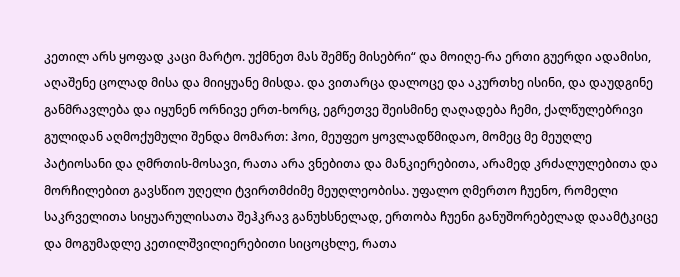კეთილ არს ყოფად კაცი მარტო. უქმნეთ მას შემწე მისებრი“ და მოიღე-რა ერთი გუერდი ადამისი, აღაშენე ცოლად მისა და მიიყუანე მისდა. და ვითარცა დალოცე და აკურთხე ისინი, და დაუდგინე განმრავლება და იყუნენ ორნივე ერთ-ხორც, ეგრეთვე შეისმინე ღაღადება ჩემი, ქალწულებრივი გულიდან აღმოქუმული შენდა მომართ: ჰოი, მეუფეო ყოვლადწმიდაო, მომეც მე მეუღლე პატიოსანი და ღმრთის-მოსავი, რათა არა ვნებითა და მანკიერებითა, არამედ კრძალულებითა და მორჩილებით გავსწიო უღელი ტვირთმძიმე მეუღლეობისა. უფალო ღმერთო ჩუენო, რომელი საკრველითა სიყუარულისათა შეჰკრავ განუხსნელად, ერთობა ჩუენი განუშორებელად დაამტკიცე და მოგუმადლე კეთილშვილიერებითი სიცოცხლე, რათა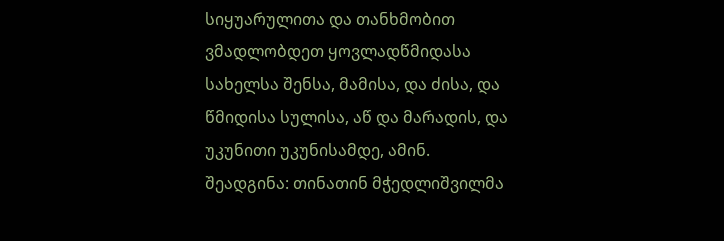სიყუარულითა და თანხმობით ვმადლობდეთ ყოვლადწმიდასა სახელსა შენსა, მამისა, და ძისა, და წმიდისა სულისა, აწ და მარადის, და უკუნითი უკუნისამდე, ამინ.
შეადგინა: თინათინ მჭედლიშვილმა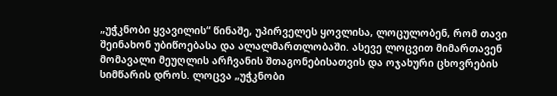„უჭკნობი ყვავილის“ წინაშე, უპირველეს ყოვლისა, ლოცულობენ, რომ თავი შეინახონ უბიწოებასა და ალალმართლობაში. ასევე ლოცვით მიმართავენ მომავალი მეუღლის არჩვანის შთაგონებისათვის და ოჯახური ცხოვრების სიმწარის დროს. ლოცვა „უჭკნობი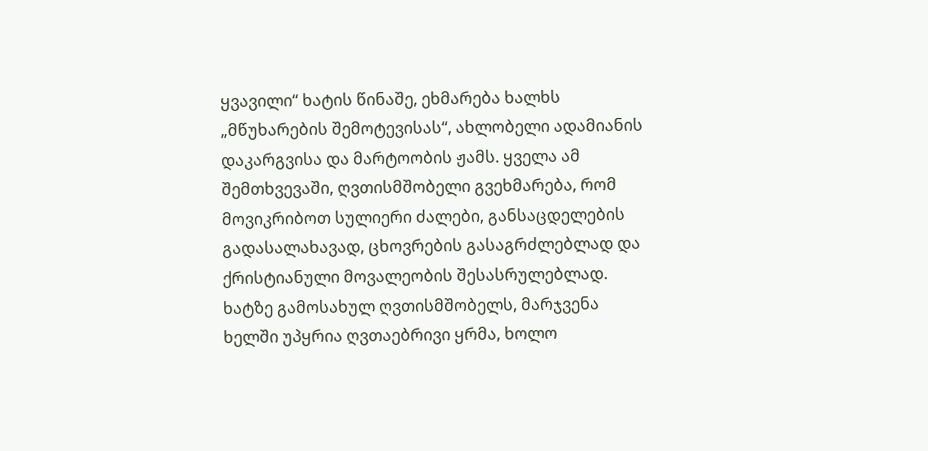ყვავილი“ ხატის წინაშე, ეხმარება ხალხს „მწუხარების შემოტევისას“, ახლობელი ადამიანის დაკარგვისა და მარტოობის ჟამს. ყველა ამ შემთხვევაში, ღვთისმშობელი გვეხმარება, რომ მოვიკრიბოთ სულიერი ძალები, განსაცდელების გადასალახავად, ცხოვრების გასაგრძლებლად და ქრისტიანული მოვალეობის შესასრულებლად. ხატზე გამოსახულ ღვთისმშობელს, მარჯვენა ხელში უპყრია ღვთაებრივი ყრმა, ხოლო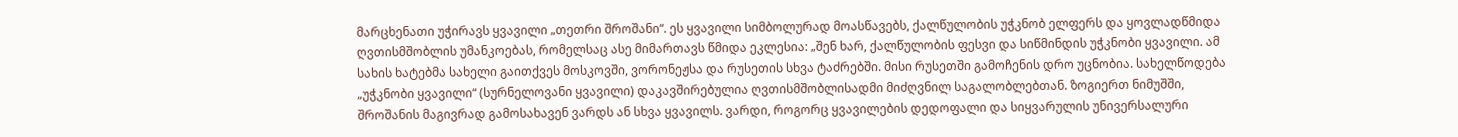მარცხენათი უჭირავს ყვავილი „თეთრი შროშანი“. ეს ყვავილი სიმბოლურად მოასწავებს, ქალწულობის უჭკნობ ელფერს და ყოვლადწმიდა ღვთისმშობლის უმანკოებას, რომელსაც ასე მიმართავს წმიდა ეკლესია: „შენ ხარ, ქალწულობის ფესვი და სიწმინდის უჭკნობი ყვავილი. ამ სახის ხატებმა სახელი გაითქვეს მოსკოვში, ვორონეჟსა და რუსეთის სხვა ტაძრებში. მისი რუსეთში გამოჩენის დრო უცნობია. სახელწოდება „უჭკნობი ყვავილი“ (სურნელოვანი ყვავილი) დაკავშირებულია ღვთისმშობლისადმი მიძღვნილ საგალობლებთან. ზოგიერთ ნიმუშში, შროშანის მაგივრად გამოსახავენ ვარდს ან სხვა ყვავილს. ვარდი, როგორც ყვავილების დედოფალი და სიყვარულის უნივერსალური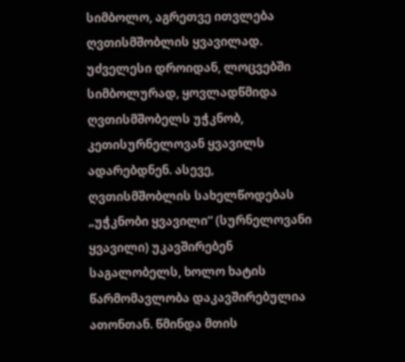სიმბოლო, აგრეთვე ითვლება ღვთისმშობლის ყვავილად.
უძველესი დროიდან, ლოცვებში სიმბოლურად, ყოვლადწმიდა ღვთისმშობელს უჭკნობ, კეთისურნელოვან ყვავილს ადარებდნენ. ასევე, ღვთისმშობლის სახელწოდებას „უჭკნობი ყვავილი“ (სურნელოვანი ყვავილი) უკავშირებენ საგალობელს, ხოლო ხატის წარმომავლობა დაკავშირებულია ათონთან. წმინდა მთის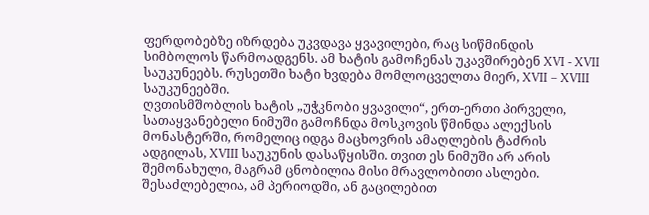ფერდობებზე იზრდება უკვდავა ყვავილები, რაც სიწმინდის სიმბოლოს წარმოადგენს. ამ ხატის გამოჩენას უკავშირებენ XVI - XVII საუკუნეებს. რუსეთში ხატი ხვდება მომლოცველთა მიერ, XVII – XVIII საუკუნეებში.
ღვთისმშობლის ხატის „უჭკნობი ყვავილი“, ერთ-ერთი პირველი, სათაყვანებელი ნიმუში გამოჩნდა მოსკოვის წმინდა ალექსის მონასტერში, რომელიც იდგა მაცხოვრის ამაღლების ტაძრის ადგილას, XVIII საუკუნის დასაწყისში. თვით ეს ნიმუში არ არის შემონახული, მაგრამ ცნობილია მისი მრავლობითი ასლები. შესაძლებელია, ამ პერიოდში, ან გაცილებით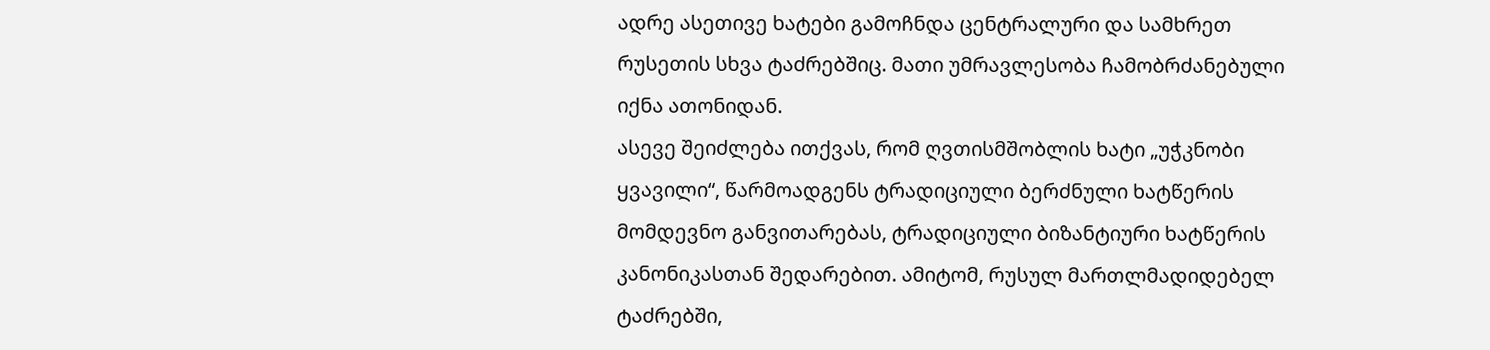ადრე ასეთივე ხატები გამოჩნდა ცენტრალური და სამხრეთ რუსეთის სხვა ტაძრებშიც. მათი უმრავლესობა ჩამობრძანებული იქნა ათონიდან.
ასევე შეიძლება ითქვას, რომ ღვთისმშობლის ხატი „უჭკნობი ყვავილი“, წარმოადგენს ტრადიციული ბერძნული ხატწერის მომდევნო განვითარებას, ტრადიციული ბიზანტიური ხატწერის კანონიკასთან შედარებით. ამიტომ, რუსულ მართლმადიდებელ ტაძრებში,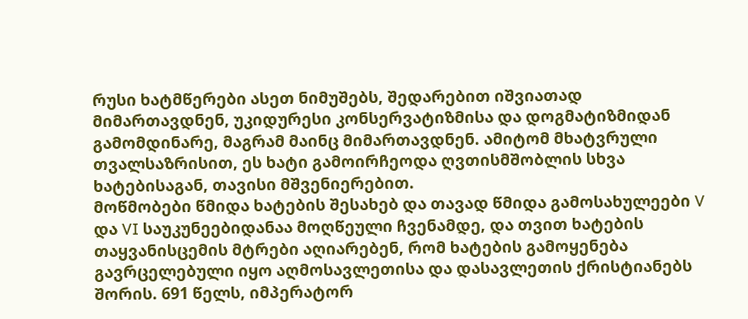რუსი ხატმწერები ასეთ ნიმუშებს, შედარებით იშვიათად მიმართავდნენ, უკიდურესი კონსერვატიზმისა და დოგმატიზმიდან გამომდინარე, მაგრამ მაინც მიმართავდნენ. ამიტომ მხატვრული თვალსაზრისით, ეს ხატი გამოირჩეოდა ღვთისმშობლის სხვა ხატებისაგან, თავისი მშვენიერებით.
მოწმობები წმიდა ხატების შესახებ და თავად წმიდა გამოსახულეები V და VI საუკუნეებიდანაა მოღწეული ჩვენამდე, და თვით ხატების თაყვანისცემის მტრები აღიარებენ, რომ ხატების გამოყენება გავრცელებული იყო აღმოსავლეთისა და დასავლეთის ქრისტიანებს შორის. 691 წელს, იმპერატორ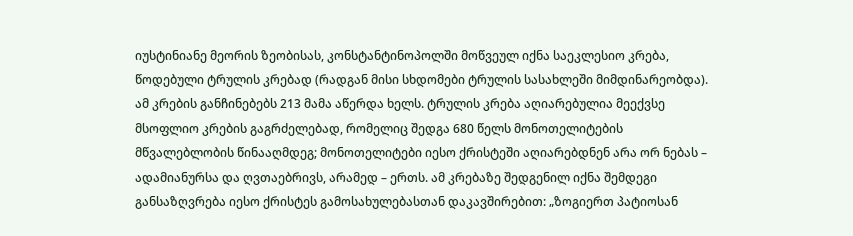იუსტინიანე მეორის ზეობისას, კონსტანტინოპოლში მოწვეულ იქნა საეკლესიო კრება, წოდებული ტრულის კრებად (რადგან მისი სხდომები ტრულის სასახლეში მიმდინარეობდა). ამ კრების განჩინებებს 213 მამა აწერდა ხელს. ტრულის კრება აღიარებულია მეექვსე მსოფლიო კრების გაგრძელებად, რომელიც შედგა 680 წელს მონოთელიტების მწვალებლობის წინააღმდეგ; მონოთელიტები იესო ქრისტეში აღიარებდნენ არა ორ ნებას – ადამიანურსა და ღვთაებრივს, არამედ – ერთს. ამ კრებაზე შედგენილ იქნა შემდეგი განსაზღვრება იესო ქრისტეს გამოსახულებასთან დაკავშირებით: „ზოგიერთ პატიოსან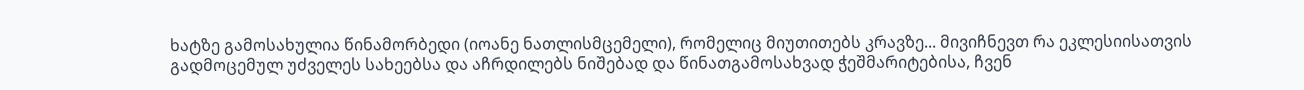ხატზე გამოსახულია წინამორბედი (იოანე ნათლისმცემელი), რომელიც მიუთითებს კრავზე... მივიჩნევთ რა ეკლესიისათვის გადმოცემულ უძველეს სახეებსა და აჩრდილებს ნიშებად და წინათგამოსახვად ჭეშმარიტებისა, ჩვენ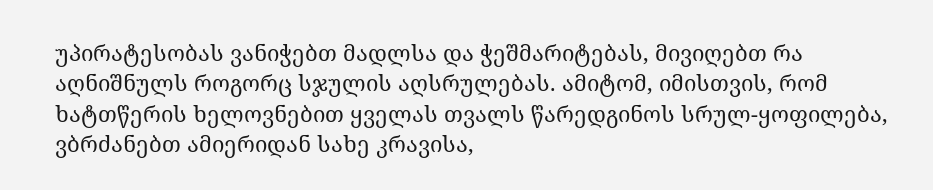უპირატესობას ვანიჭებთ მადლსა და ჭეშმარიტებას, მივიღებთ რა აღნიშნულს როგორც სჯულის აღსრულებას. ამიტომ, იმისთვის, რომ ხატთწერის ხელოვნებით ყველას თვალს წარედგინოს სრულ-ყოფილება, ვბრძანებთ ამიერიდან სახე კრავისა,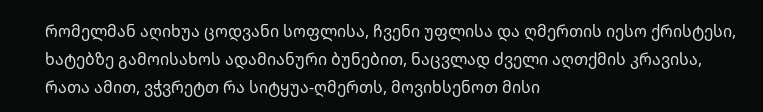რომელმან აღიხუა ცოდვანი სოფლისა, ჩვენი უფლისა და ღმერთის იესო ქრისტესი, ხატებზე გამოისახოს ადამიანური ბუნებით, ნაცვლად ძველი აღთქმის კრავისა, რათა ამით, ვჭვრეტთ რა სიტყუა-ღმერთს, მოვიხსენოთ მისი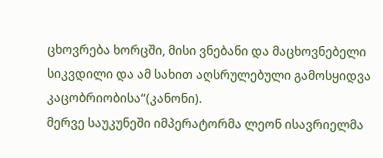ცხოვრება ხორცში, მისი ვნებანი და მაცხოვნებელი სიკვდილი და ამ სახით აღსრულებული გამოსყიდვა კაცობრიობისა“(კანონი).
მერვე საუკუნეში იმპერატორმა ლეონ ისავრიელმა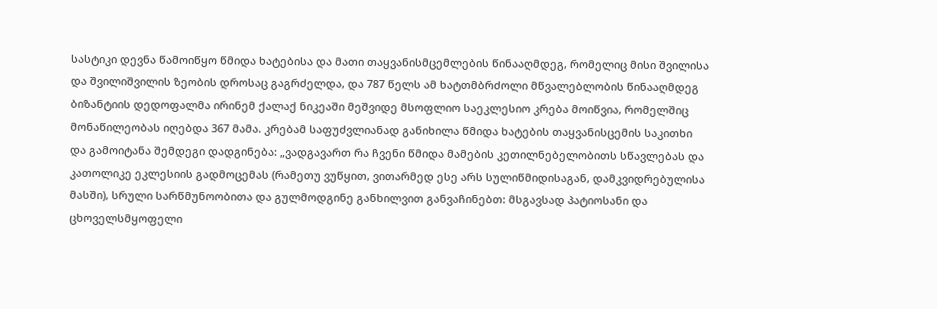სასტიკი დევნა წამოიწყო წმიდა ხატებისა და მათი თაყვანისმცემლების წინააღმდეგ, რომელიც მისი შვილისა და შვილიშვილის ზეობის დროსაც გაგრძელდა, და 787 წელს ამ ხატთმბრძოლი მწვალებლობის წინააღმდეგ ბიზანტიის დედოფალმა ირინემ ქალაქ ნიკეაში მეშვიდე მსოფლიო საეკლესიო კრება მოიწვია, რომელშიც მონაწილეობას იღებდა 367 მამა. კრებამ საფუძვლიანად განიხილა წმიდა ხატების თაყვანისცემის საკითხი და გამოიტანა შემდეგი დადგინება: „ვადგავართ რა ჩვენი წმიდა მამების კეთილნებელობითს სწავლებას და კათოლიკე ეკლესიის გადმოცემას (რამეთუ ვუწყით, ვითარმედ ესე არს სულიწმიდისაგან, დამკვიდრებულისა მასში), სრული სარწმუნოობითა და გულმოდგინე განხილვით განვაჩინებთ: მსგავსად პატიოსანი და ცხოველსმყოფელი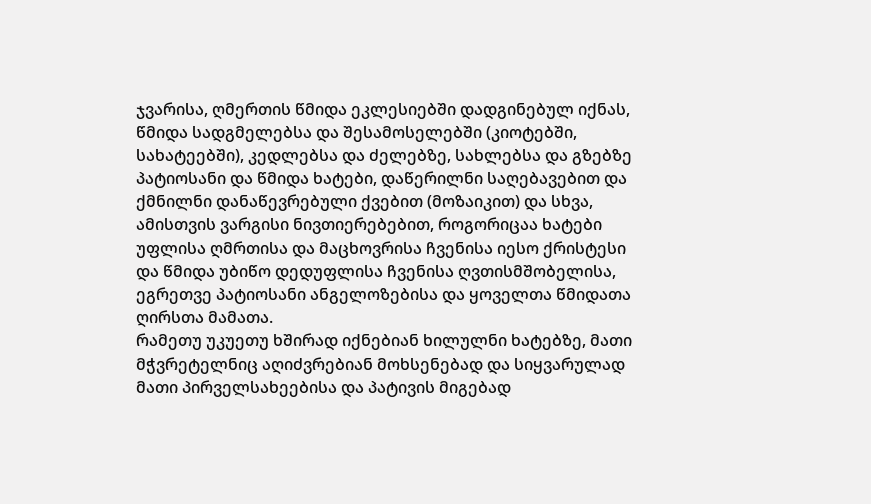ჯვარისა, ღმერთის წმიდა ეკლესიებში დადგინებულ იქნას, წმიდა სადგმელებსა და შესამოსელებში (კიოტებში, სახატეებში), კედლებსა და ძელებზე, სახლებსა და გზებზე პატიოსანი და წმიდა ხატები, დაწერილნი საღებავებით და ქმნილნი დანაწევრებული ქვებით (მოზაიკით) და სხვა, ამისთვის ვარგისი ნივთიერებებით, როგორიცაა ხატები უფლისა ღმრთისა და მაცხოვრისა ჩვენისა იესო ქრისტესი და წმიდა უბიწო დედუფლისა ჩვენისა ღვთისმშობელისა, ეგრეთვე პატიოსანი ანგელოზებისა და ყოველთა წმიდათა ღირსთა მამათა.
რამეთუ უკუეთუ ხშირად იქნებიან ხილულნი ხატებზე, მათი მჭვრეტელნიც აღიძვრებიან მოხსენებად და სიყვარულად მათი პირველსახეებისა და პატივის მიგებად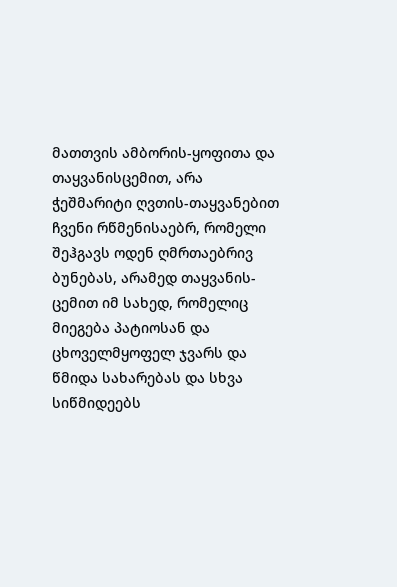მათთვის ამბორის-ყოფითა და თაყვანისცემით, არა ჭეშმარიტი ღვთის-თაყვანებით ჩვენი რწმენისაებრ, რომელი შეჰგავს ოდენ ღმრთაებრივ ბუნებას, არამედ თაყვანის-ცემით იმ სახედ, რომელიც მიეგება პატიოსან და ცხოველმყოფელ ჯვარს და წმიდა სახარებას და სხვა სიწმიდეებს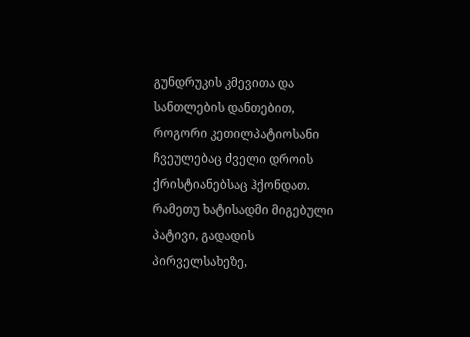გუნდრუკის კმევითა და სანთლების დანთებით, როგორი კეთილპატიოსანი ჩვეულებაც ძველი დროის ქრისტიანებსაც ჰქონდათ.
რამეთუ ხატისადმი მიგებული პატივი, გადადის პირველსახეზე,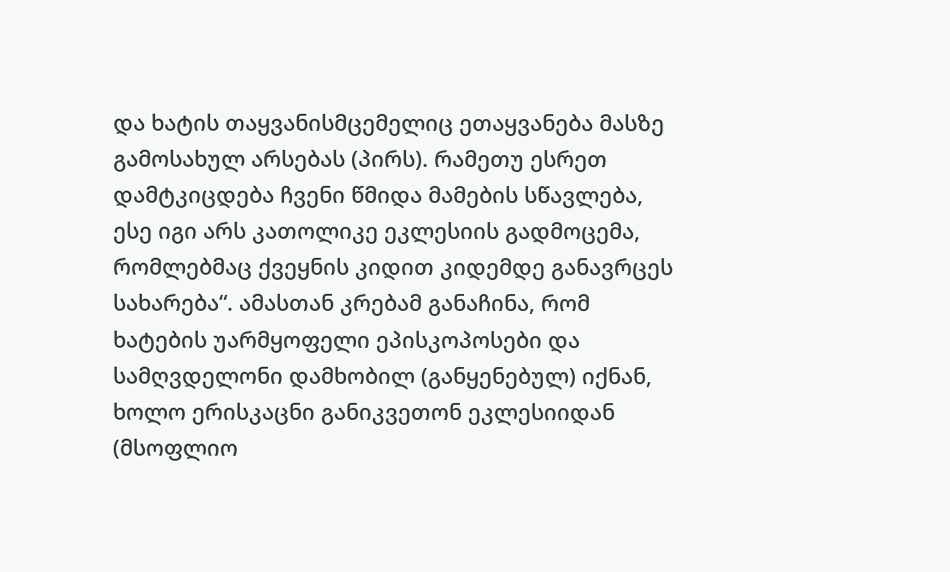და ხატის თაყვანისმცემელიც ეთაყვანება მასზე გამოსახულ არსებას (პირს). რამეთუ ესრეთ დამტკიცდება ჩვენი წმიდა მამების სწავლება, ესე იგი არს კათოლიკე ეკლესიის გადმოცემა, რომლებმაც ქვეყნის კიდით კიდემდე განავრცეს სახარება“. ამასთან კრებამ განაჩინა, რომ ხატების უარმყოფელი ეპისკოპოსები და სამღვდელონი დამხობილ (განყენებულ) იქნან, ხოლო ერისკაცნი განიკვეთონ ეკლესიიდან (მსოფლიო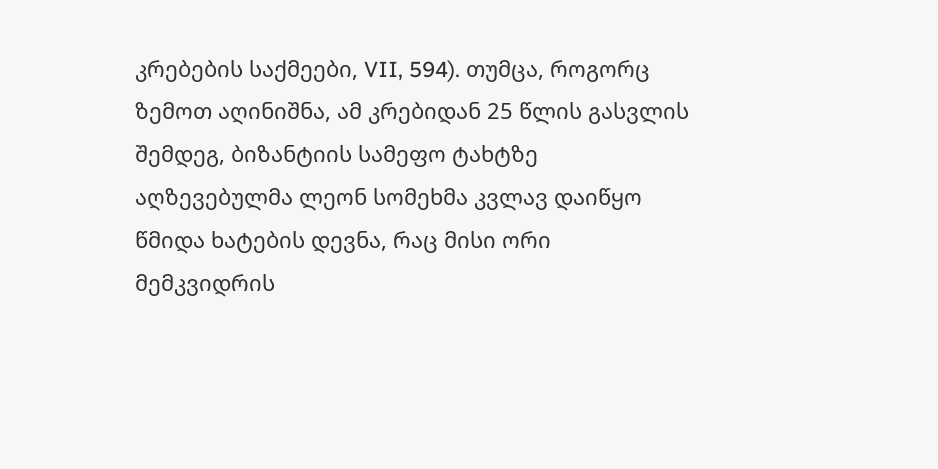კრებების საქმეები, VII, 594). თუმცა, როგორც ზემოთ აღინიშნა, ამ კრებიდან 25 წლის გასვლის შემდეგ, ბიზანტიის სამეფო ტახტზე აღზევებულმა ლეონ სომეხმა კვლავ დაიწყო წმიდა ხატების დევნა, რაც მისი ორი მემკვიდრის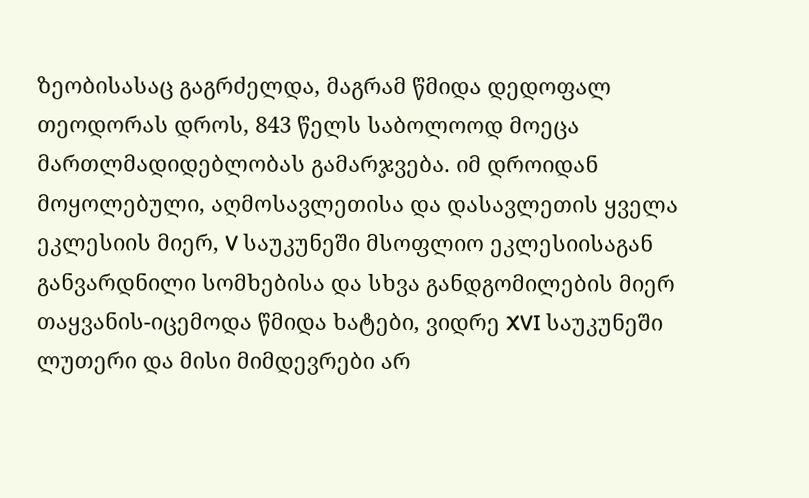ზეობისასაც გაგრძელდა, მაგრამ წმიდა დედოფალ თეოდორას დროს, 843 წელს საბოლოოდ მოეცა მართლმადიდებლობას გამარჯვება. იმ დროიდან მოყოლებული, აღმოსავლეთისა და დასავლეთის ყველა ეკლესიის მიერ, V საუკუნეში მსოფლიო ეკლესიისაგან განვარდნილი სომხებისა და სხვა განდგომილების მიერ თაყვანის-იცემოდა წმიდა ხატები, ვიდრე XVI საუკუნეში ლუთერი და მისი მიმდევრები არ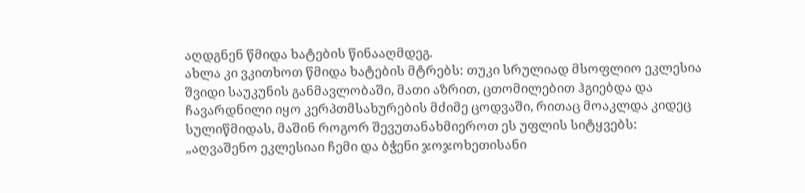აღდგნენ წმიდა ხატების წინააღმდეგ.
ახლა კი ვკითხოთ წმიდა ხატების მტრებს: თუკი სრულიად მსოფლიო ეკლესია შვიდი საუკუნის განმავლობაში, მათი აზრით, ცთომილებით ჰგიებდა და ჩავარდნილი იყო კერპთმსახურების მძიმე ცოდვაში, რითაც მოაკლდა კიდეც სულიწმიდას, მაშინ როგორ შევუთანახმიეროთ ეს უფლის სიტყვებს: „აღვაშენო ეკლესიაი ჩემი და ბჭენი ჯოჯოხეთისანი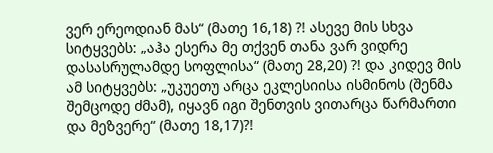ვერ ერეოდიან მას“ (მათე 16,18) ?! ასევე მის სხვა სიტყვებს: „აჰა ესერა მე თქვენ თანა ვარ ვიდრე დასასრულამდე სოფლისა“ (მათე 28,20) ?! და კიდევ მის ამ სიტყვებს: „უკუეთუ არცა ეკლესიისა ისმინოს (შენმა შემცოდე ძმამ), იყავნ იგი შენთვის ვითარცა წარმართი და მეზვერე“ (მათე 18,17)?!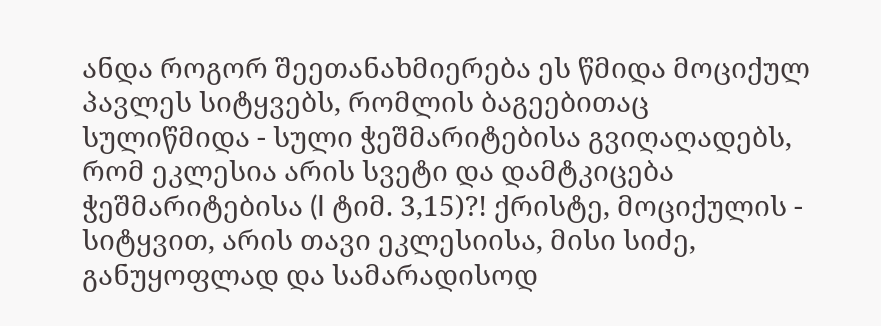ანდა როგორ შეეთანახმიერება ეს წმიდა მოციქულ პავლეს სიტყვებს, რომლის ბაგეებითაც სულიწმიდა - სული ჭეშმარიტებისა გვიღაღადებს, რომ ეკლესია არის სვეტი და დამტკიცება ჭეშმარიტებისა (I ტიმ. 3,15)?! ქრისტე, მოციქულის - სიტყვით, არის თავი ეკლესიისა, მისი სიძე, განუყოფლად და სამარადისოდ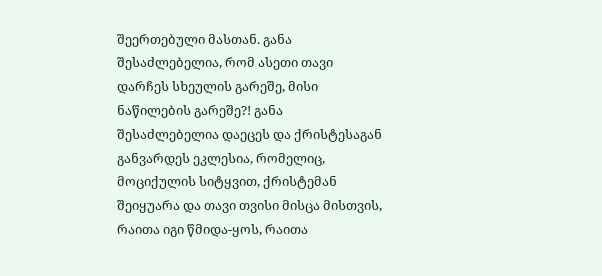შეერთებული მასთან. განა შესაძლებელია, რომ ასეთი თავი დარჩეს სხეულის გარეშე, მისი ნაწილების გარეშე?! განა შესაძლებელია დაეცეს და ქრისტესაგან განვარდეს ეკლესია, რომელიც, მოციქულის სიტყვით, ქრისტემან შეიყუარა და თავი თვისი მისცა მისთვის, რაითა იგი წმიდა-ყოს, რაითა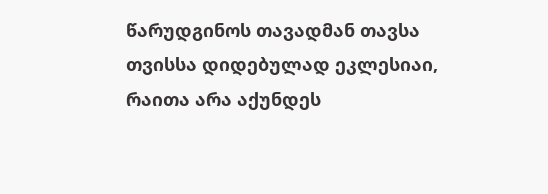წარუდგინოს თავადმან თავსა თვისსა დიდებულად ეკლესიაი, რაითა არა აქუნდეს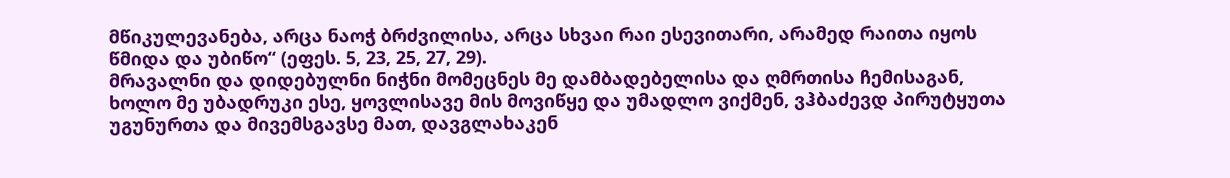მწიკულევანება, არცა ნაოჭ ბრძვილისა, არცა სხვაი რაი ესევითარი, არამედ რაითა იყოს წმიდა და უბიწო“ (ეფეს. 5, 23, 25, 27, 29).
მრავალნი და დიდებულნი ნიჭნი მომეცნეს მე დამბადებელისა და ღმრთისა ჩემისაგან, ხოლო მე უბადრუკი ესე, ყოვლისავე მის მოვიწყე და უმადლო ვიქმენ, ვჰბაძევდ პირუტყუთა უგუნურთა და მივემსგავსე მათ, დავგლახაკენ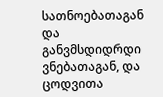სათნოებათაგან და განვმსდიდრდი ვნებათაგან, და ცოდვითა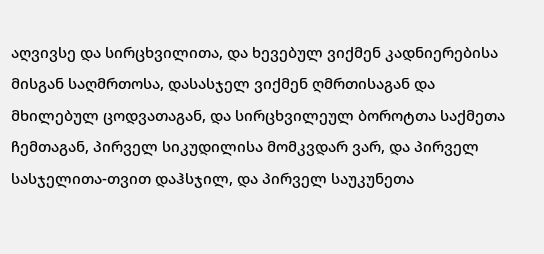აღვივსე და სირცხვილითა, და ხევებულ ვიქმენ კადნიერებისა მისგან საღმრთოსა, დასასჯელ ვიქმენ ღმრთისაგან და მხილებულ ცოდვათაგან, და სირცხვილეულ ბოროტთა საქმეთა ჩემთაგან, პირველ სიკუდილისა მომკვდარ ვარ, და პირველ სასჯელითა-თვით დაჰსჯილ, და პირველ საუკუნეთა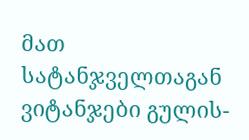მათ სატანჯველთაგან ვიტანჯები გულის-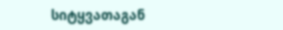სიტყვათაგან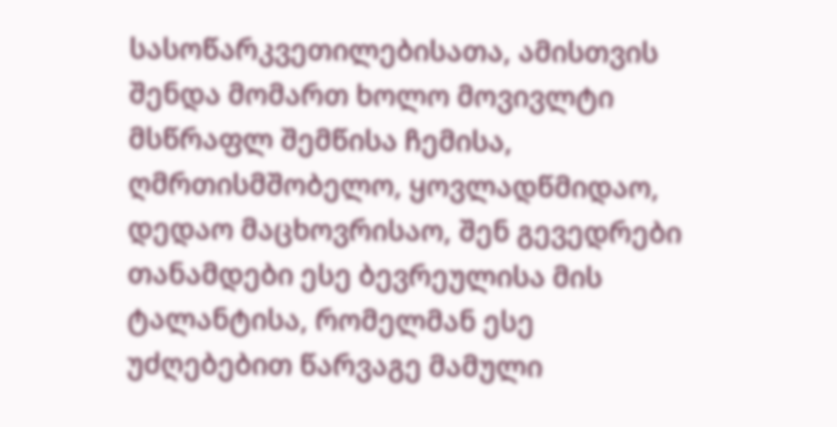სასოწარკვეთილებისათა, ამისთვის შენდა მომართ ხოლო მოვივლტი მსწრაფლ შემწისა ჩემისა, ღმრთისმშობელო, ყოვლადწმიდაო, დედაო მაცხოვრისაო, შენ გევედრები თანამდები ესე ბევრეულისა მის ტალანტისა, რომელმან ესე უძღებებით წარვაგე მამული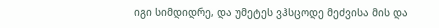იგი სიმდიდრე, და უმეტეს ვჰსცოდე მეძვისა მის და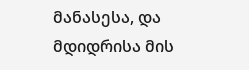მანასესა, და მდიდრისა მის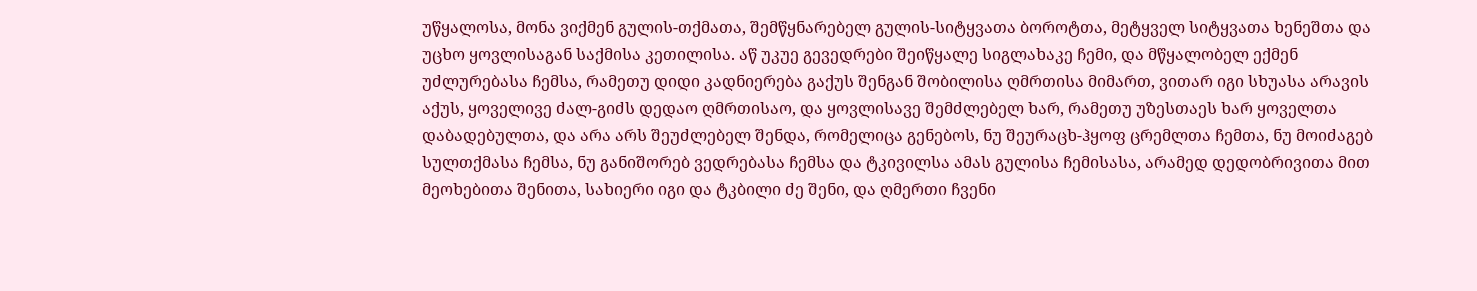უწყალოსა, მონა ვიქმენ გულის-თქმათა, შემწყნარებელ გულის-სიტყვათა ბოროტთა, მეტყველ სიტყვათა ხენეშთა და უცხო ყოვლისაგან საქმისა კეთილისა. აწ უკუე გევედრები შეიწყალე სიგლახაკე ჩემი, და მწყალობელ ექმენ უძლურებასა ჩემსა, რამეთუ დიდი კადნიერება გაქუს შენგან შობილისა ღმრთისა მიმართ, ვითარ იგი სხუასა არავის აქუს, ყოველივე ძალ-გიძს დედაო ღმრთისაო, და ყოვლისავე შემძლებელ ხარ, რამეთუ უზესთაეს ხარ ყოველთა დაბადებულთა, და არა არს შეუძლებელ შენდა, რომელიცა გენებოს, ნუ შეურაცხ-ჰყოფ ცრემლთა ჩემთა, ნუ მოიძაგებ სულთქმასა ჩემსა, ნუ განიშორებ ვედრებასა ჩემსა და ტკივილსა ამას გულისა ჩემისასა, არამედ დედობრივითა მით მეოხებითა შენითა, სახიერი იგი და ტკბილი ძე შენი, და ღმერთი ჩვენი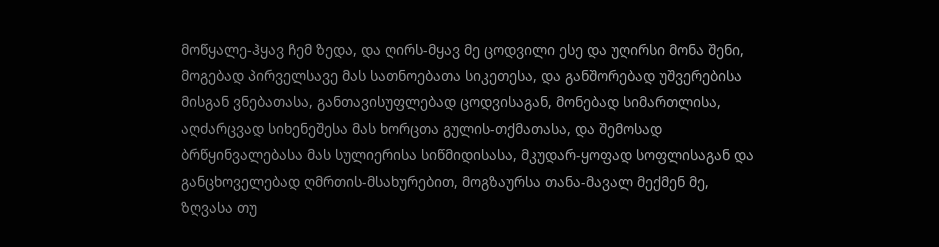მოწყალე-ჰყავ ჩემ ზედა, და ღირს-მყავ მე ცოდვილი ესე და უღირსი მონა შენი, მოგებად პირველსავე მას სათნოებათა სიკეთესა, და განშორებად უშვერებისა მისგან ვნებათასა, განთავისუფლებად ცოდვისაგან, მონებად სიმართლისა, აღძარცვად სიხენეშესა მას ხორცთა გულის-თქმათასა, და შემოსად ბრწყინვალებასა მას სულიერისა სიწმიდისასა, მკუდარ-ყოფად სოფლისაგან და განცხოველებად ღმრთის-მსახურებით, მოგზაურსა თანა-მავალ მექმენ მე, ზღვასა თუ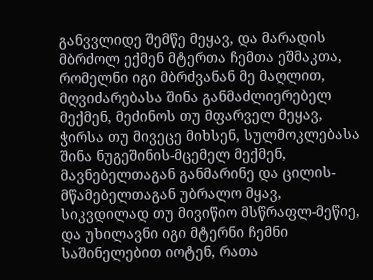განვვლიდე შემწე მეყავ, და მარადის მბრძოლ ექმენ მტერთა ჩემთა ეშმაკთა, რომელნი იგი მბრძვანან მე მაღლით, მღვიძარებასა შინა განმაძლიერებელ მექმენ, მეძინოს თუ მფარველ მეყავ, ჭირსა თუ მივეცე მიხსენ, სულმოკლებასა შინა ნუგეშინის-მცემელ მექმენ, მავნებელთაგან განმარინე და ცილის-მწამებელთაგან უბრალო მყავ, სიკვდილად თუ მივიწიო მსწრაფლ-მეწიე, და უხილავნი იგი მტერნი ჩემნი საშინელებით იოტენ, რათა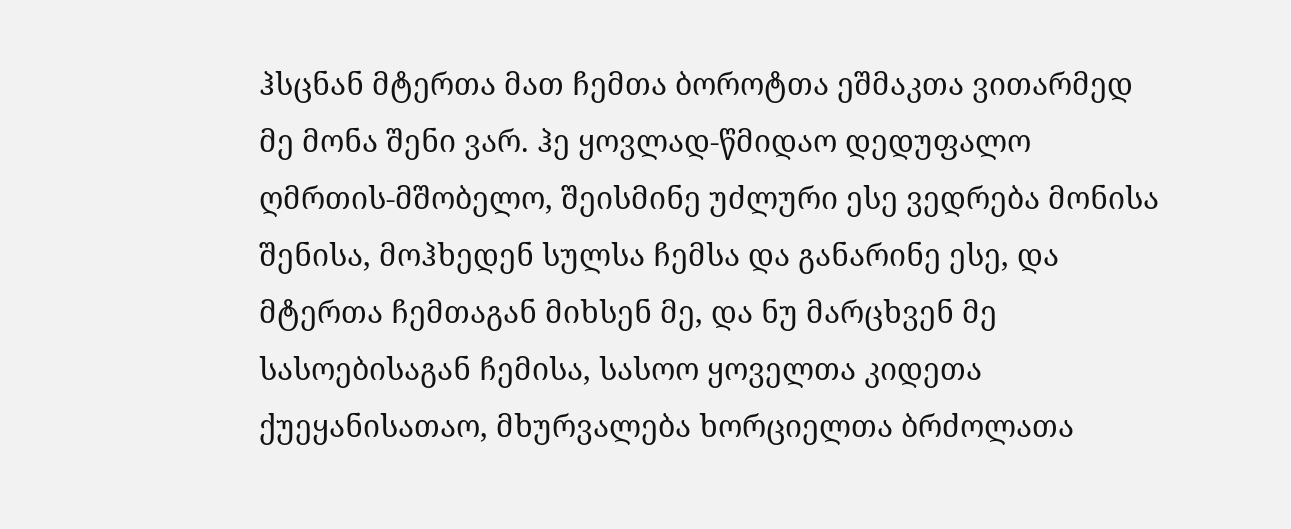ჰსცნან მტერთა მათ ჩემთა ბოროტთა ეშმაკთა ვითარმედ მე მონა შენი ვარ. ჰე ყოვლად-წმიდაო დედუფალო ღმრთის-მშობელო, შეისმინე უძლური ესე ვედრება მონისა შენისა, მოჰხედენ სულსა ჩემსა და განარინე ესე, და მტერთა ჩემთაგან მიხსენ მე, და ნუ მარცხვენ მე სასოებისაგან ჩემისა, სასოო ყოველთა კიდეთა ქუეყანისათაო, მხურვალება ხორციელთა ბრძოლათა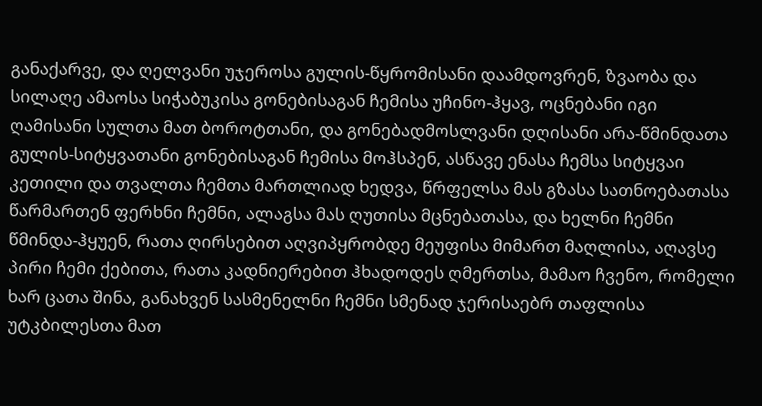განაქარვე, და ღელვანი უჯეროსა გულის-წყრომისანი დაამდოვრენ, ზვაობა და სილაღე ამაოსა სიჭაბუკისა გონებისაგან ჩემისა უჩინო-ჰყავ, ოცნებანი იგი ღამისანი სულთა მათ ბოროტთანი, და გონებადმოსლვანი დღისანი არა-წმინდათა გულის-სიტყვათანი გონებისაგან ჩემისა მოჰსპენ, ასწავე ენასა ჩემსა სიტყვაი კეთილი და თვალთა ჩემთა მართლიად ხედვა, წრფელსა მას გზასა სათნოებათასა წარმართენ ფერხნი ჩემნი, ალაგსა მას ღუთისა მცნებათასა, და ხელნი ჩემნი წმინდა-ჰყუენ, რათა ღირსებით აღვიპყრობდე მეუფისა მიმართ მაღლისა, აღავსე პირი ჩემი ქებითა, რათა კადნიერებით ჰხადოდეს ღმერთსა, მამაო ჩვენო, რომელი ხარ ცათა შინა, განახვენ სასმენელნი ჩემნი სმენად ჯერისაებრ თაფლისა უტკბილესთა მათ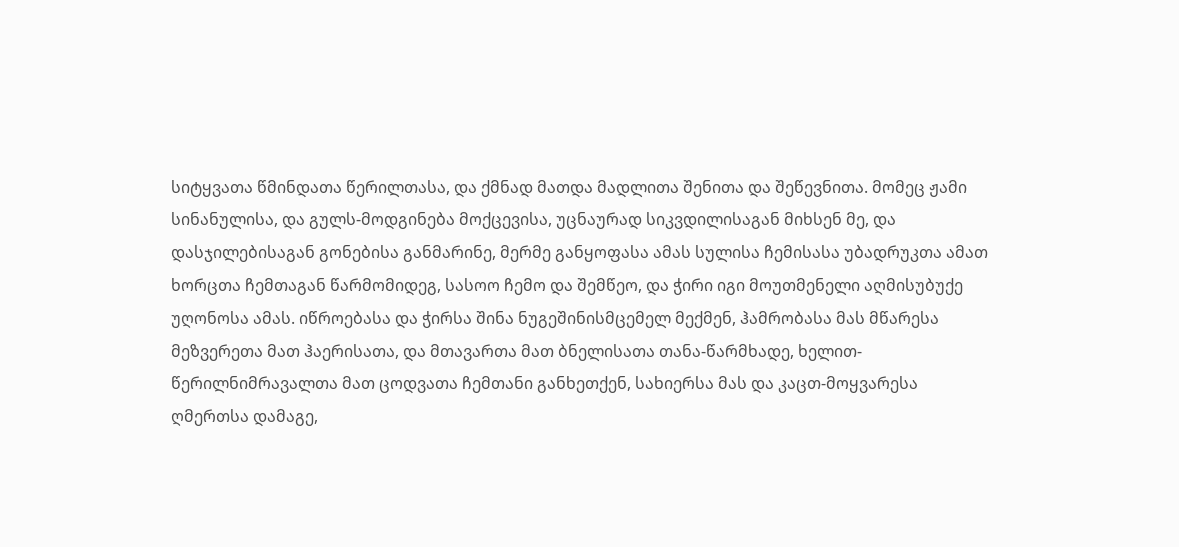სიტყვათა წმინდათა წერილთასა, და ქმნად მათდა მადლითა შენითა და შეწევნითა. მომეც ჟამი სინანულისა, და გულს-მოდგინება მოქცევისა, უცნაურად სიკვდილისაგან მიხსენ მე, და დასჯილებისაგან გონებისა განმარინე, მერმე განყოფასა ამას სულისა ჩემისასა უბადრუკთა ამათ ხორცთა ჩემთაგან წარმომიდეგ, სასოო ჩემო და შემწეო, და ჭირი იგი მოუთმენელი აღმისუბუქე უღონოსა ამას. იწროებასა და ჭირსა შინა ნუგეშინისმცემელ მექმენ, ჰამრობასა მას მწარესა მეზვერეთა მათ ჰაერისათა, და მთავართა მათ ბნელისათა თანა-წარმხადე, ხელით-წერილნიმრავალთა მათ ცოდვათა ჩემთანი განხეთქენ, სახიერსა მას და კაცთ-მოყვარესა ღმერთსა დამაგე,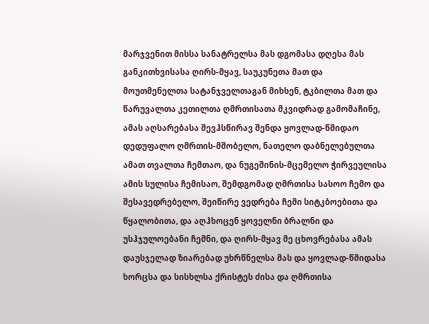მარჯვენით მისსა სანატრელსა მას დგომასა დღესა მას განკითხვისასა ღირს-მყავ, საუკუნეთა მათ და მოუთმენელთა სატანჯველთაგან მიხსენ, ტკბილთა მათ და წარუვალთა კეთილთა ღმრთისათა მკვიდრად გამომაჩინე, ამას აღსარებასა შევჰსწირავ შენდა ყოვლად-წმიდაო დედუფალო ღმრთის-მშობელო, ნათელო დაბნელებულთა ამათ თვალთა ჩემთაო, და ნუგეშინის-მცემელო ჭირვეულისა ამის სულისა ჩემისაო, შემდგომად ღმრთისა სასოო ჩემო და შესავედრებელო, შეიწირე ვედრება ჩემი სიტკბოებითა და წყალობითა, და აღჰხოცენ ყოველნი ბრალნი და უსჰჯულოებანი ჩემნი, და ღირს-მყავ მე ცხოვრებასა ამას დაუსჯელად ზიარებად უხრწნელსა მას და ყოვლად-წმიდასა ხორცსა და სისხლსა ქრისტეს ძისა და ღმრთისა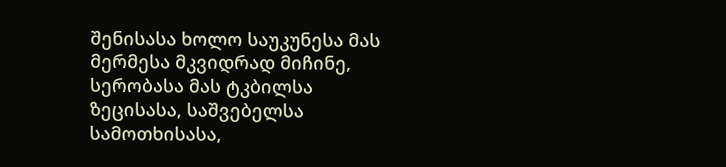შენისასა ხოლო საუკუნესა მას მერმესა მკვიდრად მიჩინე, სერობასა მას ტკბილსა ზეცისასა, საშვებელსა სამოთხისასა,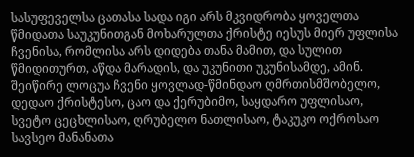სასუფეველსა ცათასა სადა იგი არს მკვიდრობა ყოველთა წმიდათა საუკუნითგან მოხარულთა ქრისტე იესუს მიერ უფლისა ჩვენისა, რომლისა არს დიდება თანა მამით, და სულით წმიდითურთ, აწდა მარადის, და უკუნითი უკუნისამდე, ამინ.
შეიწირე ლოცუა ჩვენი ყოვლად-წმინდაო ღმრთისმშობელო, დედაო ქრისტესო, ცაო და ქერუბიმო, საყდარო უფლისაო, სვეტო ცეცხლისაო, ღრუბელო ნათლისაო, ტაკუკო ოქროსაო სავსეო მანანათა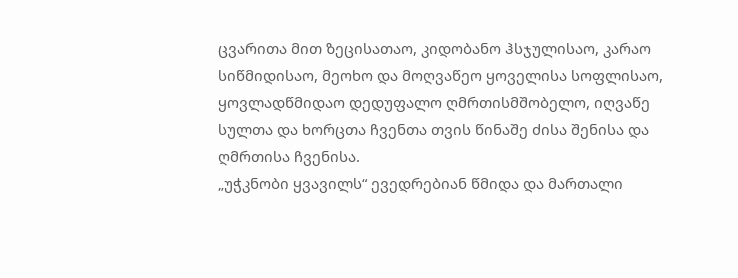ცვარითა მით ზეცისათაო, კიდობანო ჰსჯულისაო, კარაო სიწმიდისაო, მეოხო და მოღვაწეო ყოველისა სოფლისაო, ყოვლადწმიდაო დედუფალო ღმრთისმშობელო, იღვაწე სულთა და ხორცთა ჩვენთა თვის წინაშე ძისა შენისა და ღმრთისა ჩვენისა.
„უჭკნობი ყვავილს“ ევედრებიან წმიდა და მართალი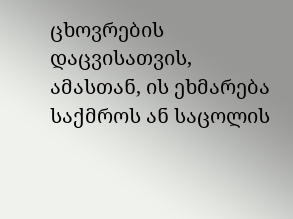ცხოვრების დაცვისათვის, ამასთან, ის ეხმარება საქმროს ან საცოლის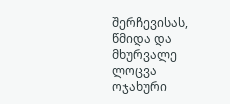შერჩევისას, წმიდა და მხურვალე ლოცვა ოჯახური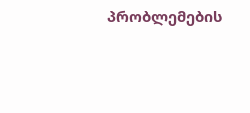პრობლემების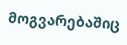მოგვარებაშიც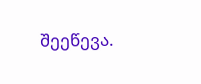შეეწევა.